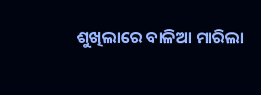ଶୁଖିଲାରେ ବାଳିଆ ମାରିଲା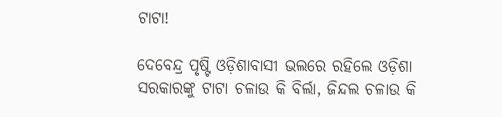ଟାଟା!

ଦେବେନ୍ଦ୍ର ପୃଷ୍ଟି ଓଡ଼ିଶାବାସୀ ଭଲରେ ରହିଲେ ଓଡ଼ିଶା ସରକାରଙ୍କୁ ଟାଟା ଚଳାଉ କି ବିର୍ଲା, ଜିନ୍ଦଲ ଚଳାଉ କି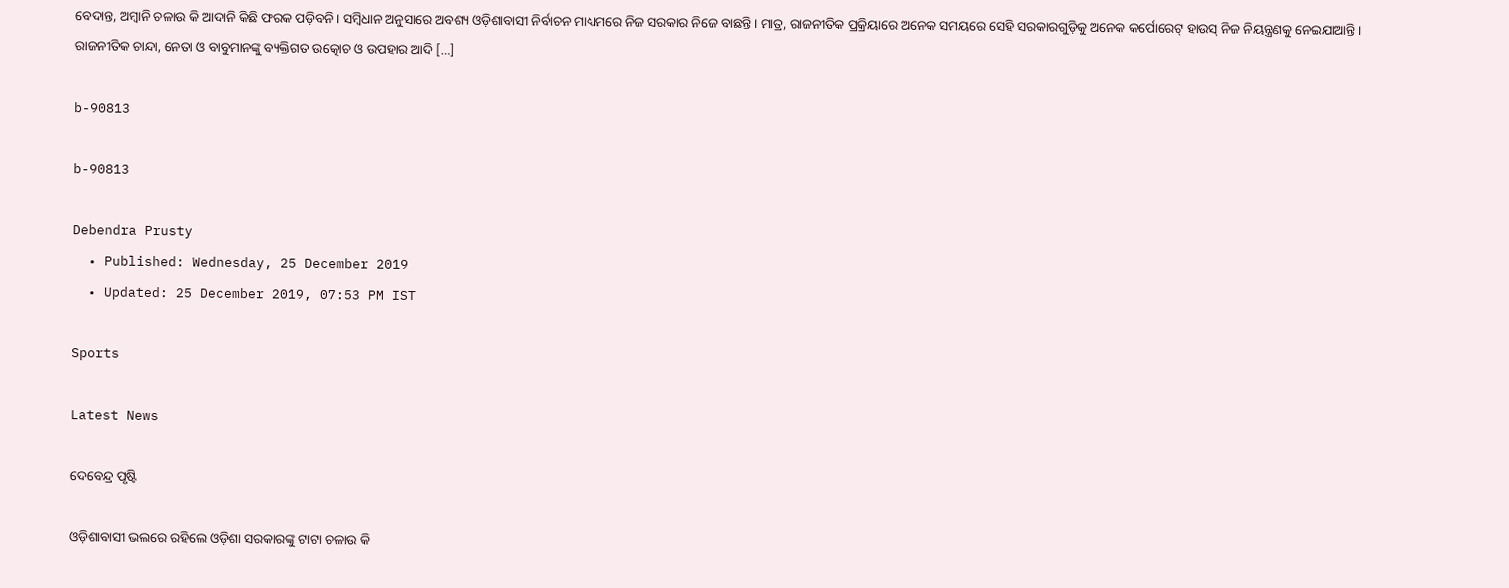ବେଦାନ୍ତ, ଅମ୍ବାନି ଚଳାଉ କି ଆଦାନି କିଛି ଫରକ ପଡ଼ିବନି। ସମ୍ବିଧାନ ଅନୁସାରେ ଅବଶ୍ୟ ଓଡ଼ିଶାବାସୀ ନିର୍ବାଚନ ମାଧ୍ୟମରେ ନିଜ ସରକାର ନିଜେ ବାଛନ୍ତି। ମାତ୍ର, ରାଜନୀତିକ ପ୍ରକ୍ରିୟାରେ ଅନେକ ସମୟରେ ସେହି ସରକାରଗୁଡ଼ିକୁ ଅନେକ କର୍ପୋରେଟ୍‌ ହାଉସ୍‌ ନିଜ ନିୟନ୍ତ୍ରଣକୁ ନେଇଯାଆନ୍ତି। ରାଜନୀତିକ ଚାନ୍ଦା, ନେତା ଓ ବାବୁମାନଙ୍କୁ ବ୍ୟକ୍ତିଗତ ଉତ୍କୋଚ ଓ ଉପହାର ଆଦି […]

b-90813

b-90813

Debendra Prusty
  • Published: Wednesday, 25 December 2019
  • Updated: 25 December 2019, 07:53 PM IST

Sports

Latest News

ଦେବେନ୍ଦ୍ର ପୃଷ୍ଟି

ଓଡ଼ିଶାବାସୀ ଭଲରେ ରହିଲେ ଓଡ଼ିଶା ସରକାରଙ୍କୁ ଟାଟା ଚଳାଉ କି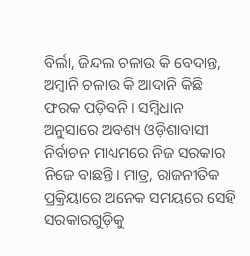ବିର୍ଲା, ଜିନ୍ଦଲ ଚଳାଉ କି ବେଦାନ୍ତ, ଅମ୍ବାନି ଚଳାଉ କି ଆଦାନି କିଛି ଫରକ ପଡ଼ିବନି। ସମ୍ବିଧାନ ଅନୁସାରେ ଅବଶ୍ୟ ଓଡ଼ିଶାବାସୀ ନିର୍ବାଚନ ମାଧ୍ୟମରେ ନିଜ ସରକାର ନିଜେ ବାଛନ୍ତି। ମାତ୍ର, ରାଜନୀତିକ ପ୍ରକ୍ରିୟାରେ ଅନେକ ସମୟରେ ସେହି ସରକାରଗୁଡ଼ିକୁ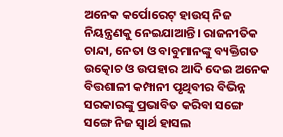ଅନେକ କର୍ପୋରେଟ୍‌ ହାଉସ୍‌ ନିଜ ନିୟନ୍ତ୍ରଣକୁ ନେଇଯାଆନ୍ତି। ରାଜନୀତିକ ଚାନ୍ଦା, ନେତା ଓ ବାବୁମାନଙ୍କୁ ବ୍ୟକ୍ତିଗତ ଉତ୍କୋଚ ଓ ଉପହାର ଆଦି ଦେଇ ଅନେକ ବିତ୍ତଶାଳୀ କମ୍ପାନୀ ପୃଥିବୀର ବିଭିନ୍ନ ସରକାରଙ୍କୁ ପ୍ରଭାବିତ କରିବା ସଙ୍ଗେ ସଙ୍ଗେ ନିଜ ସ୍ୱାର୍ଥ ହାସଲ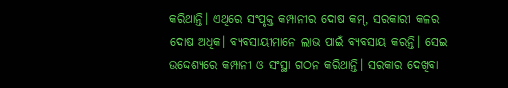କରିଥାନ୍ତି। ଏଥିରେ ସଂପୃକ୍ତ କମ୍ପାନୀର ଦୋଷ କମ୍‌, ସରକାରୀ କଳର ଦୋଷ ଅଧିକ। ବ୍ୟବସାୟୀମାନେ ଲାଭ ପାଇଁ ବ୍ୟବସାୟ କରନ୍ତି। ସେଇ ଉଦ୍ଦେଶ୍ୟରେ କମ୍ପାନୀ ଓ ସଂସ୍ଥା ଗଠନ କରିଥାନ୍ତି। ସରକାର ଦେଖିବା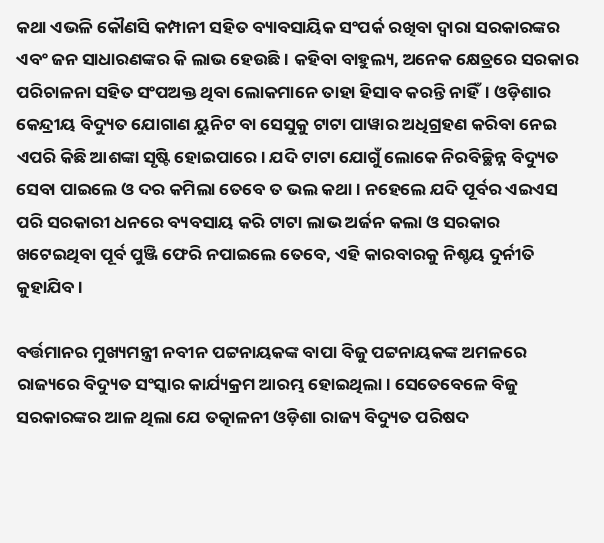କଥା ଏଭଳି କୌଣସି କମ୍ପାନୀ ସହିତ ବ୍ୟାବସାୟିକ ସଂପର୍କ ରଖିବା ଦ୍ୱାରା ସରକାରଙ୍କର ଏବଂ ଜନ ସାଧାରଣଙ୍କର କି ଲାଭ ହେଉଛି। କହିବା ବାହୁଲ୍ୟ, ଅନେକ କ୍ଷେତ୍ରରେ ସରକାର ପରିଚାଳନା ସହିତ ସଂପଅକ୍ତ ଥିବା ଲୋକମାନେ ତାହା ହିସାବ କରନ୍ତି ନାହିଁ। ଓଡ଼ିଶାର କେନ୍ଦ୍ରୀୟ ବିଦ୍ୟୁତ ଯୋଗାଣ ୟୁନିଟ ବା ସେସୁକୁ ଟାଟା ପାୱାର ଅଧିଗ୍ରହଣ କରିବା ନେଇ ଏପରି କିଛି ଆଶଙ୍କା ସୃଷ୍ଟି ହୋଇପାରେ। ଯଦି ଟାଟା ଯୋଗୁଁ ଲୋକେ ନିରବିଚ୍ଛିନ୍ନ ବିଦ୍ୟୁତ ସେବା ପାଇଲେ ଓ ଦର କମିଲା ତେବେ ତ ଭଲ କଥା। ନହେଲେ ଯଦି ପୂର୍ବର ଏଇଏସ ପରି ସରକାରୀ ଧନରେ ବ୍ୟବସାୟ କରି ଟାଟା ଲାଭ ଅର୍ଜନ କଲା ଓ ସରକାର ଖଟେଇଥିବା ପୂର୍ବ ପୁଞ୍ଜି ଫେରି ନପାଇଲେ ତେବେ, ଏହି କାରବାରକୁ ନିଶ୍ଚୟ ଦୁର୍ନୀତି କୁହାଯିବ।

ବର୍ତ୍ତମାନର ମୁଖ୍ୟମନ୍ତ୍ରୀ ନବୀନ ପଟ୍ଟନାୟକଙ୍କ ବାପା ବିଜୁ ପଟ୍ଟନାୟକଙ୍କ ଅମଳରେ ରାଜ୍ୟରେ ବିଦ୍ୟୁତ ସଂସ୍କାର କାର୍ଯ୍ୟକ୍ରମ ଆରମ୍ଭ ହୋଇଥିଲା। ସେତେବେଳେ ବିଜୁ ସରକାରଙ୍କର ଆଳ ଥିଲା ଯେ ତତ୍କାଳନୀ ଓଡ଼ିଶା ରାଜ୍ୟ ବିଦ୍ୟୁତ ପରିଷଦ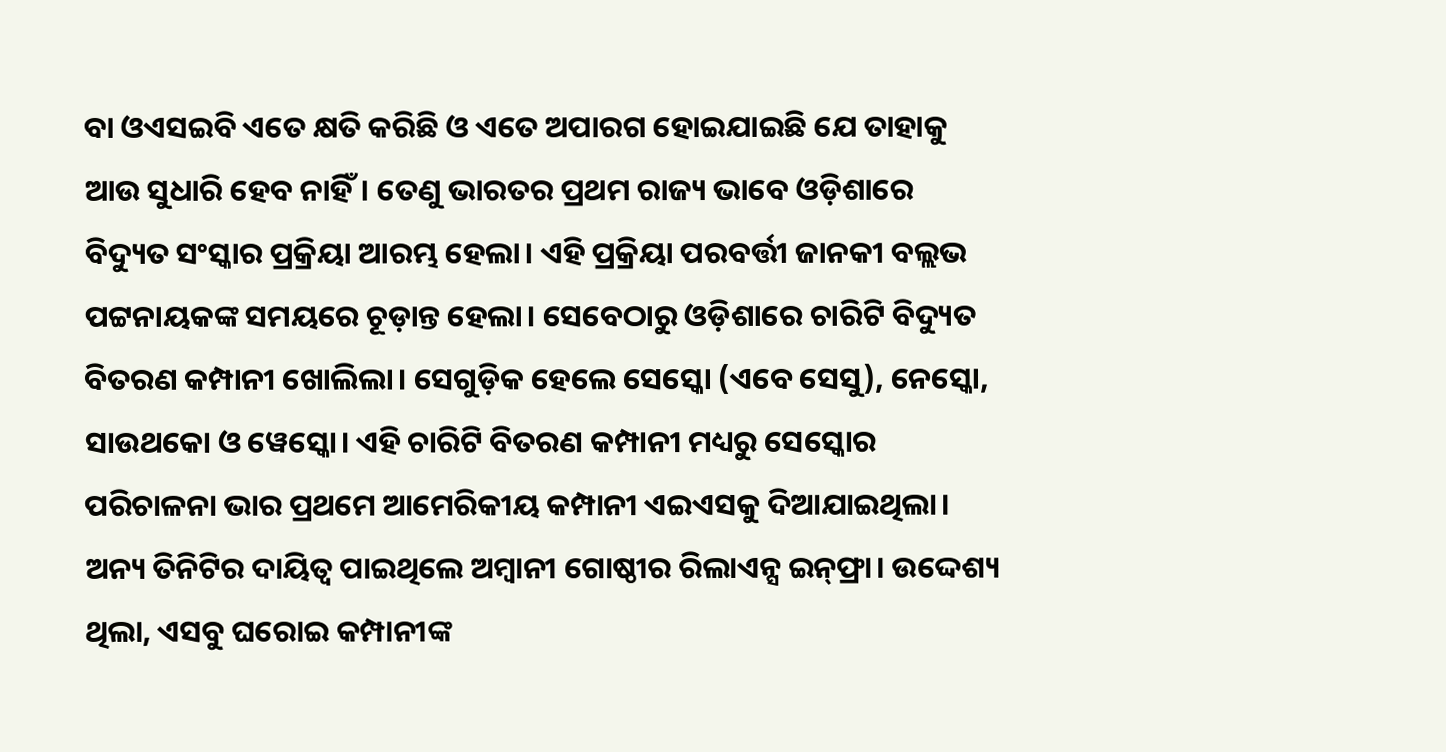ବା ଓଏସଇବି ଏତେ କ୍ଷତି କରିଛି ଓ ଏତେ ଅପାରଗ ହୋଇଯାଇଛି ଯେ ତାହାକୁ ଆଉ ସୁଧାରି ହେବ ନାହିଁ। ତେଣୁ ଭାରତର ପ୍ରଥମ ରାଜ୍ୟ ଭାବେ ଓଡ଼ିଶାରେ ବିଦ୍ୟୁତ ସଂସ୍କାର ପ୍ରକ୍ରିୟା ଆରମ୍ଭ ହେଲା। ଏହି ପ୍ରକ୍ରିୟା ପରବର୍ତ୍ତୀ ଜାନକୀ ବଲ୍ଲଭ ପଟ୍ଟନାୟକଙ୍କ ସମୟରେ ଚୂଡ଼ାନ୍ତ ହେଲା। ସେବେଠାରୁ ଓଡ଼ିଶାରେ ଚାରିଟି ବିଦ୍ୟୁତ ବିତରଣ କମ୍ପାନୀ ଖୋଲିଲା। ସେଗୁଡ଼ିକ ହେଲେ ସେସ୍କୋ (ଏବେ ସେସୁ), ନେସ୍କୋ, ସାଉଥକୋ ଓ ୱେସ୍କୋ। ଏହି ଚାରିଟି ବିତରଣ କମ୍ପାନୀ ମଧ୍ୟରୁ ସେସ୍କୋର ପରିଚାଳନା ଭାର ପ୍ରଥମେ ଆମେରିକୀୟ କମ୍ପାନୀ ଏଇଏସକୁ ଦିଆଯାଇଥିଲା। ଅନ୍ୟ ତିନିଟିର ଦାୟିତ୍ୱ ପାଇଥିଲେ ଅମ୍ବାନୀ ଗୋଷ୍ଠୀର ରିଲାଏନ୍ସ ଇନ୍‌ଫ୍ରା। ଉଦ୍ଦେଶ୍ୟ ଥିଲା, ଏସବୁ ଘରୋଇ କମ୍ପାନୀଙ୍କ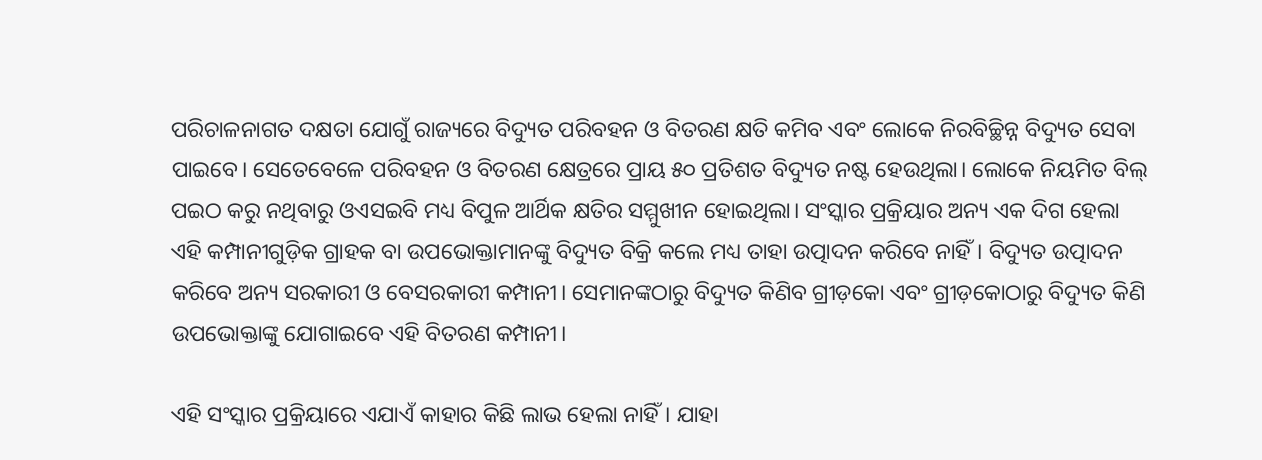ପରିଚାଳନାଗତ ଦକ୍ଷତା ଯୋଗୁଁ ରାଜ୍ୟରେ ବିଦ୍ୟୁତ ପରିବହନ ଓ ବିତରଣ କ୍ଷତି କମିବ ଏବଂ ଲୋକେ ନିରବିଚ୍ଛିନ୍ନ ବିଦ୍ୟୁତ ସେବା ପାଇବେ। ସେତେବେଳେ ପରିବହନ ଓ ବିତରଣ କ୍ଷେତ୍ରରେ ପ୍ରାୟ ୫୦ ପ୍ରତିଶତ ବିଦ୍ୟୁତ ନଷ୍ଟ ହେଉଥିଲା। ଲୋକେ ନିୟମିତ ବିଲ୍‌ ପଇଠ କରୁ ନଥିବାରୁ ଓଏସଇବି ମଧ୍ୟ ବିପୁଳ ଆର୍ଥିକ କ୍ଷତିର ସମ୍ମୁଖୀନ ହୋଇଥିଲା। ସଂସ୍କାର ପ୍ରକ୍ରିୟାର ଅନ୍ୟ ଏକ ଦିଗ ହେଲା ଏହି କମ୍ପାନୀଗୁଡ଼ିକ ଗ୍ରାହକ ବା ଉପଭୋକ୍ତାମାନଙ୍କୁ ବିଦ୍ୟୁତ ବିକ୍ରି କଲେ ମଧ୍ୟ ତାହା ଉତ୍ପାଦନ କରିବେ ନାହିଁ। ବିଦ୍ୟୁତ ଉତ୍ପାଦନ କରିବେ ଅନ୍ୟ ସରକାରୀ ଓ ବେସରକାରୀ କମ୍ପାନୀ। ସେମାନଙ୍କଠାରୁ ବିଦ୍ୟୁତ କିଣିବ ଗ୍ରୀଡ଼କୋ ଏବଂ ଗ୍ରୀଡ଼କୋଠାରୁ ବିଦ୍ୟୁତ କିଣି ଉପଭୋକ୍ତାଙ୍କୁ ଯୋଗାଇବେ ଏହି ବିତରଣ କମ୍ପାନୀ।

ଏହି ସଂସ୍କାର ପ୍ରକ୍ରିୟାରେ ଏଯାଏଁ କାହାର କିଛି ଲାଭ ହେଲା ନାହିଁ। ଯାହା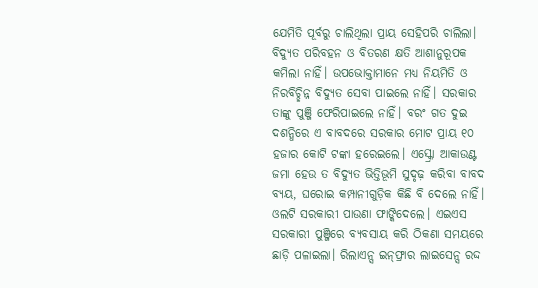ଯେମିତି ପୂର୍ବରୁ ଚାଲିଥିଲା ପ୍ରାୟ ସେହିପରି ଚାଲିଲା। ବିଦ୍ୟୁତ ପରିବହନ ଓ ବିତରଣ କ୍ଷତି ଆଶାନୁରୂପକ କମିଲା ନାହିଁ। ଉପଭୋକ୍ତାମାନେ ମଧ୍ୟ ନିୟମିତି ଓ ନିରବିଚ୍ଛିନ୍ନ ବିଦ୍ୟୁତ ସେବା ପାଇଲେ ନାହିଁ। ସରକାର ତାଙ୍କୁ ପୁଞ୍ଜି ଫେରିପାଇଲେ ନାହିଁ। ବରଂ ଗତ ଦୁଇ ଦଶନ୍ଧିରେ ଏ ବାବଦରେ ସରକାର ମୋଟ ପ୍ରାୟ ୧୦ ହଜାର କୋଟି ଟଙ୍କା ହରେଇଲେ। ଏସ୍କ୍ରୋ ଆକାଉଣ୍ଟ ଜମା ହେଉ ତ ବିଦ୍ୟୁତ ଭିତ୍ତିଭୂମି ସୁଦୃଢ଼ କରିବା ବାବଦ ବ୍ୟୟ, ଘରୋଇ କମ୍ପାନୀଗୁଡ଼ିକ କିଛି ବି ଦେଲେ ନାହିଁ। ଓଲଟି ସରକାରୀ ପାଉଣା ଫାଙ୍କିଦେଲେ। ଏଇଏସ ସରକାରୀ ପୁଞ୍ଜିରେ ବ୍ୟବସାୟ କରି ଠିକଣା ସମୟରେ ଛାଡ଼ି ପଳାଇଲା। ରିଲାଏନ୍ସ ଇନ୍‌ଫ୍ରାର ଲାଇସେନ୍ସ ରଦ୍ଦ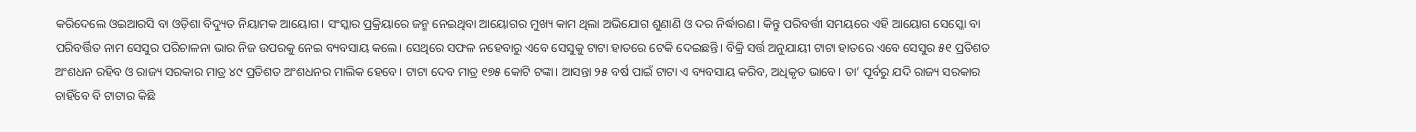କରିଦେଲେ ଓଇଆରସି ବା ଓଡ଼ିଶା ବିଦ୍ୟୁତ ନିୟାମକ ଆୟୋଗ। ସଂସ୍କାର ପ୍ରକ୍ରିୟାରେ ଜନ୍ମ ନେଇଥିବା ଆୟୋଗର ମୁଖ୍ୟ କାମ ଥିଲା ଅଭିଯୋଗ ଶୁଣାଣି ଓ ଦର ନିର୍ଦ୍ଧାରଣ। କିନ୍ତୁ ପରିବର୍ତ୍ତୀ ସମୟରେ ଏହି ଆୟୋଗ ସେସ୍କୋ ବା ପରିବର୍ତ୍ତିତ ନାମ ସେସୁର ପରିଚାଳନା ଭାର ନିଜ ଉପରକୁ ନେଇ ବ୍ୟବସାୟ କଲେ। ସେଥିରେ ସଫଳ ନହେବାରୁ ଏବେ ସେସୁକୁ ଟାଟା ହାତରେ ଟେକି ଦେଇଛନ୍ତି। ବିକ୍ରି ସର୍ତ୍ତ ଅନୁଯାୟୀ ଟାଟା ହାତରେ ଏବେ ସେସୁର ୫୧ ପ୍ରତିଶତ ଅଂଶଧନ ରହିବ ଓ ରାଜ୍ୟ ସରକାର ମାତ୍ର ୪୯ ପ୍ରତିଶତ ଅଂଶଧନର ମାଲିକ ହେବେ। ଟାଟା ଦେବ ମାତ୍ର ୧୭୫ କୋଟି ଟଙ୍କା। ଆସନ୍ତା ୨୫ ବର୍ଷ ପାଇଁ ଟାଟା ଏ ବ୍ୟବସାୟ କରିବ, ଅଧିକୃତ ଭାବେ। ତା’ ପୂର୍ବରୁ ଯଦି ରାଜ୍ୟ ସରକାର ଚାହିଁବେ ବି ଟାଟାର କିଛି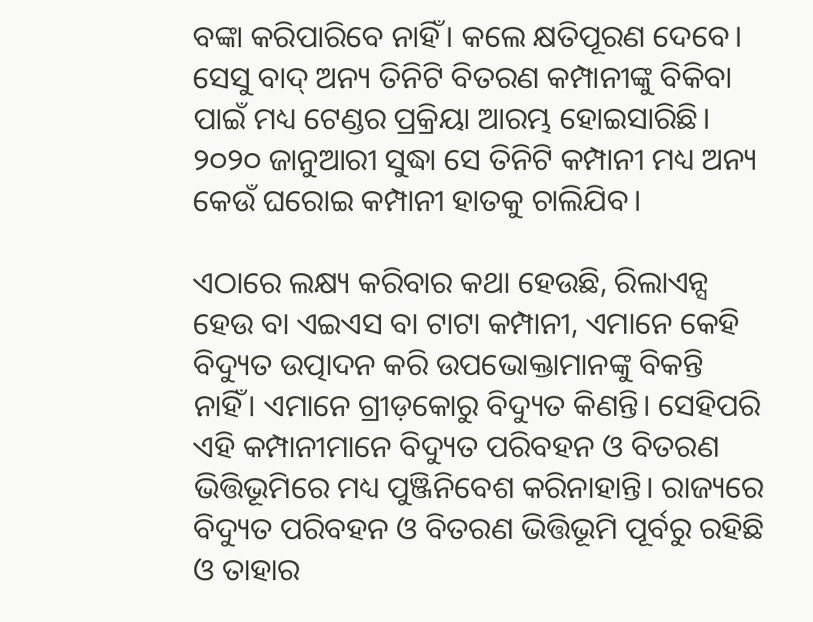ବଙ୍କା କରିପାରିବେ ନାହିଁ। କଲେ କ୍ଷତିପୂରଣ ଦେବେ। ସେସୁ ବାଦ୍‌ ଅନ୍ୟ ତିନିଟି ବିତରଣ କମ୍ପାନୀଙ୍କୁ ବିକିବା ପାଇଁ ମଧ୍ୟ ଟେଣ୍ଡର ପ୍ରକ୍ରିୟା ଆରମ୍ଭ ହୋଇସାରିଛି। ୨୦୨୦ ଜାନୁଆରୀ ସୁଦ୍ଧା ସେ ତିନିଟି କମ୍ପାନୀ ମଧ୍ୟ ଅନ୍ୟ କେଉଁ ଘରୋଇ କମ୍ପାନୀ ହାତକୁ ଚାଲିଯିବ।

ଏଠାରେ ଲକ୍ଷ୍ୟ କରିବାର କଥା ହେଉଛି, ରିଲାଏନ୍ସ ହେଉ ବା ଏଇଏସ ବା ଟାଟା କମ୍ପାନୀ, ଏମାନେ କେହି ବିଦ୍ୟୁତ ଉତ୍ପାଦନ କରି ଉପଭୋକ୍ତାମାନଙ୍କୁ ବିକନ୍ତି ନାହିଁ। ଏମାନେ ଗ୍ରୀଡ଼କୋରୁ ବିଦ୍ୟୁତ କିଣନ୍ତି। ସେହିପରି ଏହି କମ୍ପାନୀମାନେ ବିଦ୍ୟୁତ ପରିବହନ ଓ ବିତରଣ ଭିତ୍ତିଭୂମିରେ ମଧ୍ୟ ପୁଞ୍ଜିନିବେଶ କରିନାହାନ୍ତି। ରାଜ୍ୟରେ ବିଦ୍ୟୁତ ପରିବହନ ଓ ବିତରଣ ଭିତ୍ତିଭୂମି ପୂର୍ବରୁ ରହିଛି ଓ ତାହାର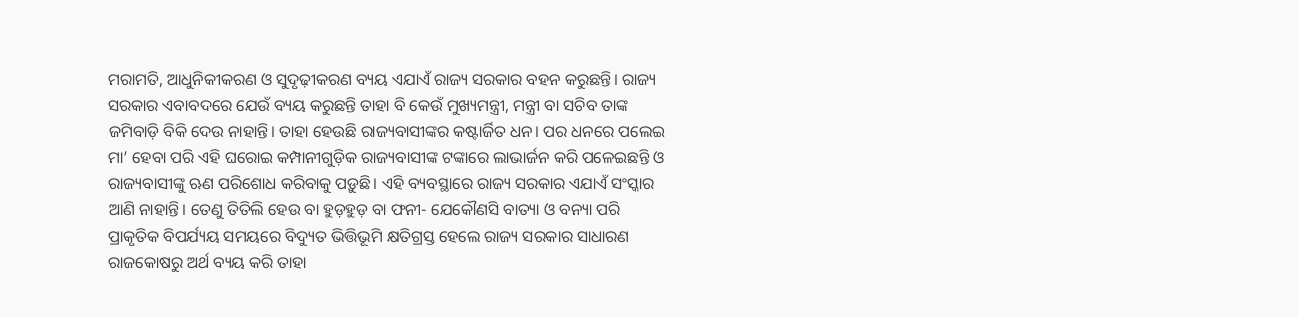ମରାମତି, ଆଧୁନିକୀକରଣ ଓ ସୁଦୃଢ଼ୀକରଣ ବ୍ୟୟ ଏଯାଏଁ ରାଜ୍ୟ ସରକାର ବହନ କରୁଛନ୍ତି। ରାଜ୍ୟ ସରକାର ଏବାବଦରେ ଯେଉଁ ବ୍ୟୟ କରୁଛନ୍ତି ତାହା ବି କେଉଁ ମୁଖ୍ୟମନ୍ତ୍ରୀ, ମନ୍ତ୍ରୀ ବା ସଚିବ ତାଙ୍କ ଜମିବାଡ଼ି ବିକି ଦେଉ ନାହାନ୍ତି। ତାହା ହେଉଛି ରାଜ୍ୟବାସୀଙ୍କର କଷ୍ଟାର୍ଜିତ ଧନ। ପର ଧନରେ ପଲେଇ ମା’ ହେବା ପରି ଏହି ଘରୋଇ କମ୍ପାନୀଗୁଡ଼ିକ ରାଜ୍ୟବାସୀଙ୍କ ଟଙ୍କାରେ ଲାଭାର୍ଜନ କରି ପଳେଇଛନ୍ତି ଓ ରାଜ୍ୟବାସୀଙ୍କୁ ଋଣ ପରିଶୋଧ କରିବାକୁ ପଡ଼ୁଛି। ଏହି ବ୍ୟବସ୍ଥାରେ ରାଜ୍ୟ ସରକାର ଏଯାଏଁ ସଂସ୍କାର ଆଣି ନାହାନ୍ତି। ତେଣୁ ତିତିଲି ହେଉ ବା ହୁଡ଼ହୁଡ଼ ବା ଫନୀ- ଯେକୌଣସି ବାତ୍ୟା ଓ ବନ୍ୟା ପରି ପ୍ରାକୃତିକ ବିପର୍ଯ୍ୟୟ ସମୟରେ ବିଦ୍ୟୁତ ଭିତ୍ତିଭୂମି କ୍ଷତିଗ୍ରସ୍ତ ହେଲେ ରାଜ୍ୟ ସରକାର ସାଧାରଣ ରାଜକୋଷରୁ ଅର୍ଥ ବ୍ୟୟ କରି ତାହା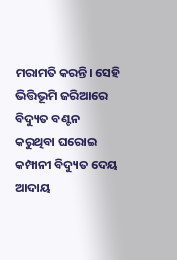ମରାମତି କରନ୍ତି। ସେହି ଭିତ୍ତିଭୂମି ଜରିଆରେ ବିଦ୍ୟୁତ ବଣ୍ଟନ କରୁଥିବା ଘରୋଇ କମ୍ପାନୀ ବିଦ୍ୟୁତ ଦେୟ ଆଦାୟ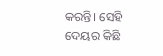କରନ୍ତି। ସେହି ଦେୟର କିଛି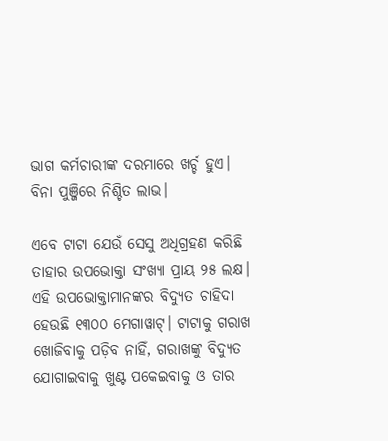ଭାଗ କର୍ମଚାରୀଙ୍କ ଦରମାରେ ଖର୍ଚ୍ଚ ହୁଏ। ବିନା ପୁଞ୍ଜିରେ ନିଶ୍ଚିତ ଲାଭ।

ଏବେ ଟାଟା ଯେଉଁ ସେସୁ ଅଧିଗ୍ରହଣ କରିଛି ତାହାର ଉପଭୋକ୍ତା ସଂଖ୍ୟା ପ୍ରାୟ ୨୫ ଲକ୍ଷ। ଏହି ଉପଭୋକ୍ତାମାନଙ୍କର ବିଦ୍ୟୁତ ଚାହିଦା ହେଉଛି ୧୩୦୦ ମେଗାୱାଟ୍‌। ଟାଟାକୁ ଗରାଖ ଖୋଜିବାକୁ ପଡ଼ିବ ନାହିଁ, ଗରାଖଙ୍କୁ ବିଦ୍ୟୁତ ଯୋଗାଇବାକୁ ଖୁଣ୍ଟ ପକେଇବାକୁ ଓ ତାର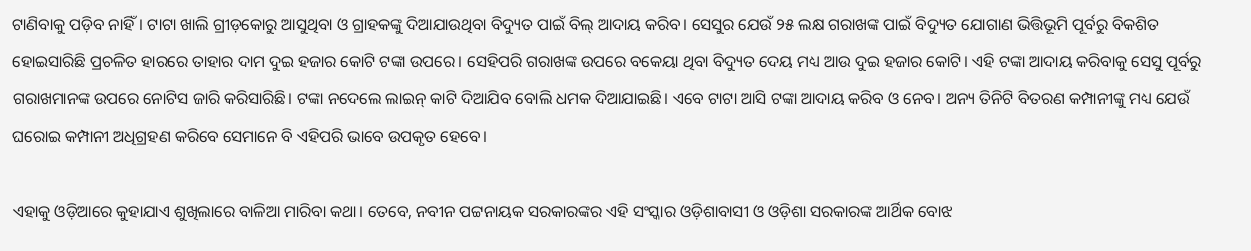ଟାଣିବାକୁ ପଡ଼ିବ ନାହିଁ। ଟାଟା ଖାଲି ଗ୍ରୀଡ଼କୋରୁ ଆସୁଥିବା ଓ ଗ୍ରାହକଙ୍କୁ ଦିଆଯାଉଥିବା ବିଦ୍ୟୁତ ପାଇଁ ବିଲ୍‌ ଆଦାୟ କରିବ। ସେସୁର ଯେଉଁ ୨୫ ଲକ୍ଷ ଗରାଖଙ୍କ ପାଇଁ ବିଦ୍ୟୁତ ଯୋଗାଣ ଭିତ୍ତିଭୂମି ପୂର୍ବରୁ ବିକଶିତ ହୋଇସାରିଛି ପ୍ରଚଳିତ ହାରରେ ତାହାର ଦାମ ଦୁଇ ହଜାର କୋଟି ଟଙ୍କା ଉପରେ। ସେହିପରି ଗରାଖଙ୍କ ଉପରେ ବକେୟା ଥିବା ବିଦ୍ୟୁତ ଦେୟ ମଧ୍ୟ ଆଉ ଦୁଇ ହଜାର କୋଟି। ଏହି ଟଙ୍କା ଆଦାୟ କରିବାକୁ ସେସୁ ପୂର୍ବରୁ ଗରାଖମାନଙ୍କ ଉପରେ ନୋଟିସ ଜାରି କରିସାରିଛି। ଟଙ୍କା ନଦେଲେ ଲାଇନ୍‌ କାଟି ଦିଆଯିବ ବୋଲି ଧମକ ଦିଆଯାଇଛି। ଏବେ ଟାଟା ଆସି ଟଙ୍କା ଆଦାୟ କରିବ ଓ ନେବ। ଅନ୍ୟ ତିନିଟି ବିତରଣ କମ୍ପାନୀଙ୍କୁ ମଧ୍ୟ ଯେଉଁ ଘରୋଇ କମ୍ପାନୀ ଅଧିଗ୍ରହଣ କରିବେ ସେମାନେ ବି ଏହିପରି ଭାବେ ଉପକୃତ ହେବେ।

ଏହାକୁ ଓଡ଼ିଆରେ କୁହାଯାଏ ଶୁଖିଲାରେ ବାଳିଆ ମାରିବା କଥା। ତେବେ, ନବୀନ ପଟ୍ଟନାୟକ ସରକାରଙ୍କର ଏହି ସଂସ୍କାର ଓଡ଼ିଶାବାସୀ ଓ ଓଡ଼ିଶା ସରକାରଙ୍କ ଆର୍ଥିକ ବୋଝ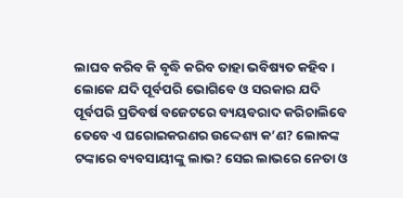ଲାଘବ କରିବ କି ବୃଦ୍ଧି କରିବ ତାହା ଭବିଷ୍ୟତ କହିବ। ଲୋକେ ଯଦି ପୂର୍ବପରି ଭୋଗିବେ ଓ ସରକାର ଯଦି ପୂର୍ବପରି ପ୍ରତିବର୍ଷ ବଜେଟରେ ବ୍ୟୟବରାଦ କରିଚାଲିବେ ତେବେ ଏ ଘରୋଇକରଣର ଉଦ୍ଦେଶ୍ୟ କ’ଣ? ଲୋକଙ୍କ ଟଙ୍କାରେ ବ୍ୟବସାୟୀଙ୍କୁ ଲାଭ? ସେଇ ଲାଭରେ ନେତା ଓ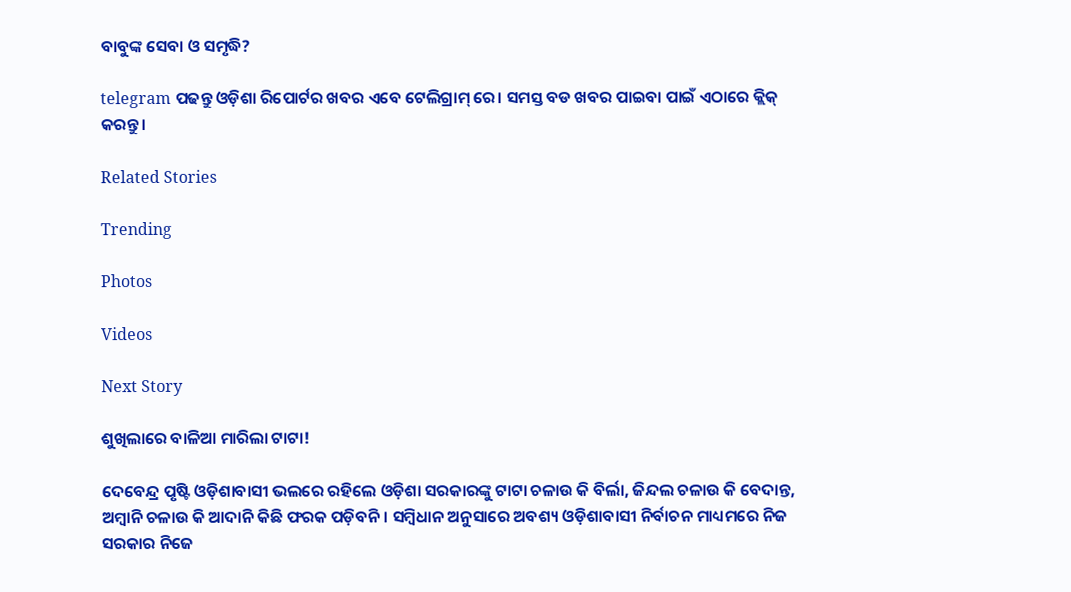ବାବୁଙ୍କ ସେବା ଓ ସମୃଦ୍ଧି?

telegram ପଢନ୍ତୁ ଓଡ଼ିଶା ରିପୋର୍ଟର ଖବର ଏବେ ଟେଲିଗ୍ରାମ୍ ରେ। ସମସ୍ତ ବଡ ଖବର ପାଇବା ପାଇଁ ଏଠାରେ କ୍ଲିକ୍ କରନ୍ତୁ।

Related Stories

Trending

Photos

Videos

Next Story

ଶୁଖିଲାରେ ବାଳିଆ ମାରିଲା ଟାଟା!

ଦେବେନ୍ଦ୍ର ପୃଷ୍ଟି ଓଡ଼ିଶାବାସୀ ଭଲରେ ରହିଲେ ଓଡ଼ିଶା ସରକାରଙ୍କୁ ଟାଟା ଚଳାଉ କି ବିର୍ଲା, ଜିନ୍ଦଲ ଚଳାଉ କି ବେଦାନ୍ତ, ଅମ୍ବାନି ଚଳାଉ କି ଆଦାନି କିଛି ଫରକ ପଡ଼ିବନି। ସମ୍ବିଧାନ ଅନୁସାରେ ଅବଶ୍ୟ ଓଡ଼ିଶାବାସୀ ନିର୍ବାଚନ ମାଧ୍ୟମରେ ନିଜ ସରକାର ନିଜେ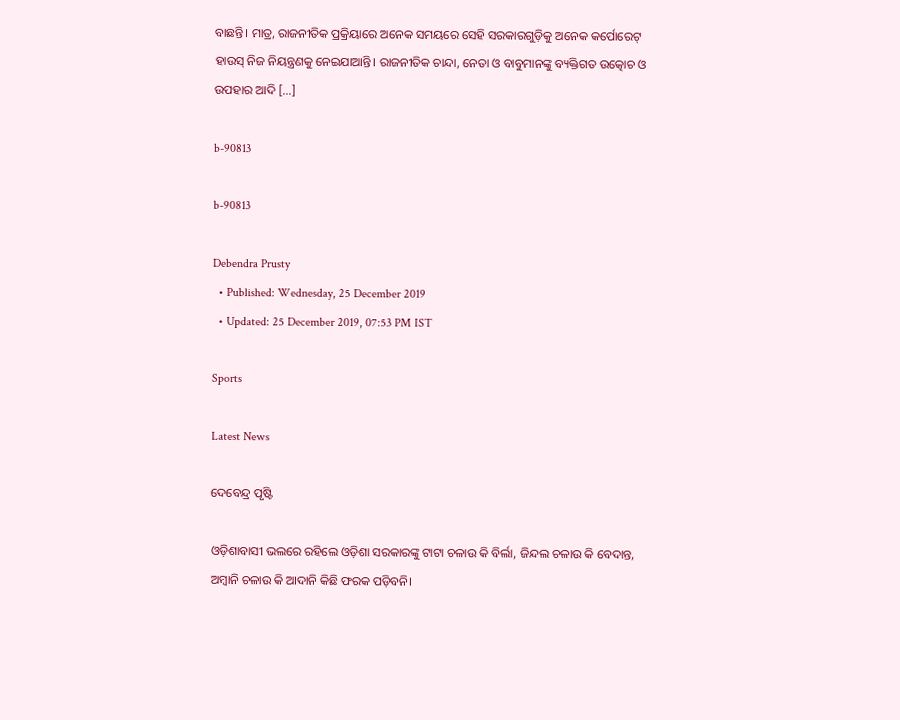ବାଛନ୍ତି। ମାତ୍ର, ରାଜନୀତିକ ପ୍ରକ୍ରିୟାରେ ଅନେକ ସମୟରେ ସେହି ସରକାରଗୁଡ଼ିକୁ ଅନେକ କର୍ପୋରେଟ୍‌ ହାଉସ୍‌ ନିଜ ନିୟନ୍ତ୍ରଣକୁ ନେଇଯାଆନ୍ତି। ରାଜନୀତିକ ଚାନ୍ଦା, ନେତା ଓ ବାବୁମାନଙ୍କୁ ବ୍ୟକ୍ତିଗତ ଉତ୍କୋଚ ଓ ଉପହାର ଆଦି […]

b-90813

b-90813

Debendra Prusty
  • Published: Wednesday, 25 December 2019
  • Updated: 25 December 2019, 07:53 PM IST

Sports

Latest News

ଦେବେନ୍ଦ୍ର ପୃଷ୍ଟି

ଓଡ଼ିଶାବାସୀ ଭଲରେ ରହିଲେ ଓଡ଼ିଶା ସରକାରଙ୍କୁ ଟାଟା ଚଳାଉ କି ବିର୍ଲା, ଜିନ୍ଦଲ ଚଳାଉ କି ବେଦାନ୍ତ, ଅମ୍ବାନି ଚଳାଉ କି ଆଦାନି କିଛି ଫରକ ପଡ଼ିବନି।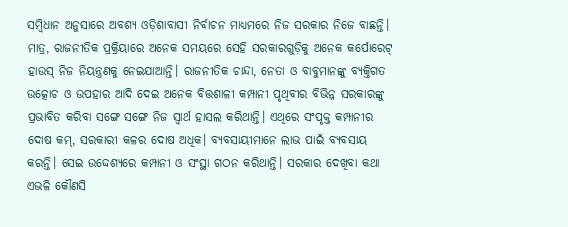ସମ୍ବିଧାନ ଅନୁସାରେ ଅବଶ୍ୟ ଓଡ଼ିଶାବାସୀ ନିର୍ବାଚନ ମାଧ୍ୟମରେ ନିଜ ସରକାର ନିଜେ ବାଛନ୍ତି। ମାତ୍ର, ରାଜନୀତିକ ପ୍ରକ୍ରିୟାରେ ଅନେକ ସମୟରେ ସେହି ସରକାରଗୁଡ଼ିକୁ ଅନେକ କର୍ପୋରେଟ୍‌ ହାଉସ୍‌ ନିଜ ନିୟନ୍ତ୍ରଣକୁ ନେଇଯାଆନ୍ତି। ରାଜନୀତିକ ଚାନ୍ଦା, ନେତା ଓ ବାବୁମାନଙ୍କୁ ବ୍ୟକ୍ତିଗତ ଉତ୍କୋଚ ଓ ଉପହାର ଆଦି ଦେଇ ଅନେକ ବିତ୍ତଶାଳୀ କମ୍ପାନୀ ପୃଥିବୀର ବିଭିନ୍ନ ସରକାରଙ୍କୁ ପ୍ରଭାବିତ କରିବା ସଙ୍ଗେ ସଙ୍ଗେ ନିଜ ସ୍ୱାର୍ଥ ହାସଲ କରିଥାନ୍ତି। ଏଥିରେ ସଂପୃକ୍ତ କମ୍ପାନୀର ଦୋଷ କମ୍‌, ସରକାରୀ କଳର ଦୋଷ ଅଧିକ। ବ୍ୟବସାୟୀମାନେ ଲାଭ ପାଇଁ ବ୍ୟବସାୟ କରନ୍ତି। ସେଇ ଉଦ୍ଦେଶ୍ୟରେ କମ୍ପାନୀ ଓ ସଂସ୍ଥା ଗଠନ କରିଥାନ୍ତି। ସରକାର ଦେଖିବା କଥା ଏଭଳି କୌଣସି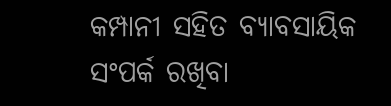କମ୍ପାନୀ ସହିତ ବ୍ୟାବସାୟିକ ସଂପର୍କ ରଖିବା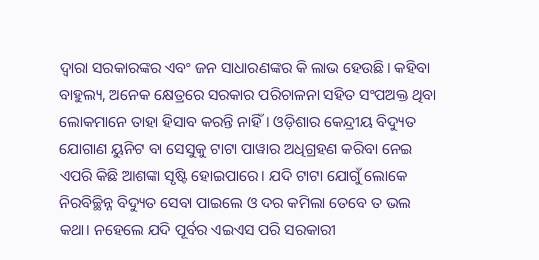ଦ୍ୱାରା ସରକାରଙ୍କର ଏବଂ ଜନ ସାଧାରଣଙ୍କର କି ଲାଭ ହେଉଛି। କହିବା ବାହୁଲ୍ୟ, ଅନେକ କ୍ଷେତ୍ରରେ ସରକାର ପରିଚାଳନା ସହିତ ସଂପଅକ୍ତ ଥିବା ଲୋକମାନେ ତାହା ହିସାବ କରନ୍ତି ନାହିଁ। ଓଡ଼ିଶାର କେନ୍ଦ୍ରୀୟ ବିଦ୍ୟୁତ ଯୋଗାଣ ୟୁନିଟ ବା ସେସୁକୁ ଟାଟା ପାୱାର ଅଧିଗ୍ରହଣ କରିବା ନେଇ ଏପରି କିଛି ଆଶଙ୍କା ସୃଷ୍ଟି ହୋଇପାରେ। ଯଦି ଟାଟା ଯୋଗୁଁ ଲୋକେ ନିରବିଚ୍ଛିନ୍ନ ବିଦ୍ୟୁତ ସେବା ପାଇଲେ ଓ ଦର କମିଲା ତେବେ ତ ଭଲ କଥା। ନହେଲେ ଯଦି ପୂର୍ବର ଏଇଏସ ପରି ସରକାରୀ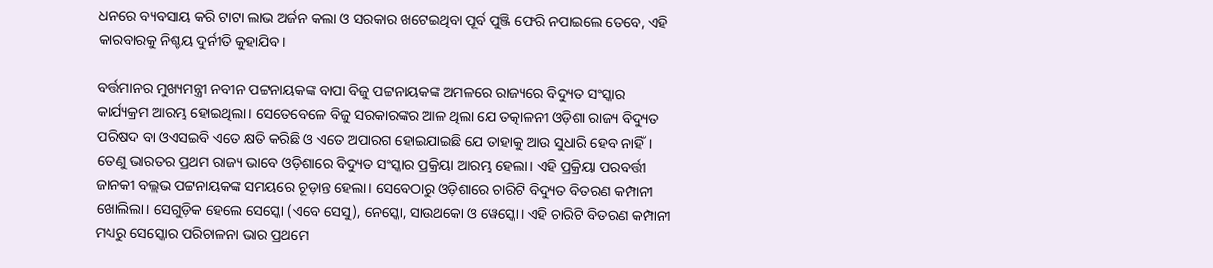ଧନରେ ବ୍ୟବସାୟ କରି ଟାଟା ଲାଭ ଅର୍ଜନ କଲା ଓ ସରକାର ଖଟେଇଥିବା ପୂର୍ବ ପୁଞ୍ଜି ଫେରି ନପାଇଲେ ତେବେ, ଏହି କାରବାରକୁ ନିଶ୍ଚୟ ଦୁର୍ନୀତି କୁହାଯିବ।

ବର୍ତ୍ତମାନର ମୁଖ୍ୟମନ୍ତ୍ରୀ ନବୀନ ପଟ୍ଟନାୟକଙ୍କ ବାପା ବିଜୁ ପଟ୍ଟନାୟକଙ୍କ ଅମଳରେ ରାଜ୍ୟରେ ବିଦ୍ୟୁତ ସଂସ୍କାର କାର୍ଯ୍ୟକ୍ରମ ଆରମ୍ଭ ହୋଇଥିଲା। ସେତେବେଳେ ବିଜୁ ସରକାରଙ୍କର ଆଳ ଥିଲା ଯେ ତତ୍କାଳନୀ ଓଡ଼ିଶା ରାଜ୍ୟ ବିଦ୍ୟୁତ ପରିଷଦ ବା ଓଏସଇବି ଏତେ କ୍ଷତି କରିଛି ଓ ଏତେ ଅପାରଗ ହୋଇଯାଇଛି ଯେ ତାହାକୁ ଆଉ ସୁଧାରି ହେବ ନାହିଁ। ତେଣୁ ଭାରତର ପ୍ରଥମ ରାଜ୍ୟ ଭାବେ ଓଡ଼ିଶାରେ ବିଦ୍ୟୁତ ସଂସ୍କାର ପ୍ରକ୍ରିୟା ଆରମ୍ଭ ହେଲା। ଏହି ପ୍ରକ୍ରିୟା ପରବର୍ତ୍ତୀ ଜାନକୀ ବଲ୍ଲଭ ପଟ୍ଟନାୟକଙ୍କ ସମୟରେ ଚୂଡ଼ାନ୍ତ ହେଲା। ସେବେଠାରୁ ଓଡ଼ିଶାରେ ଚାରିଟି ବିଦ୍ୟୁତ ବିତରଣ କମ୍ପାନୀ ଖୋଲିଲା। ସେଗୁଡ଼ିକ ହେଲେ ସେସ୍କୋ (ଏବେ ସେସୁ), ନେସ୍କୋ, ସାଉଥକୋ ଓ ୱେସ୍କୋ। ଏହି ଚାରିଟି ବିତରଣ କମ୍ପାନୀ ମଧ୍ୟରୁ ସେସ୍କୋର ପରିଚାଳନା ଭାର ପ୍ରଥମେ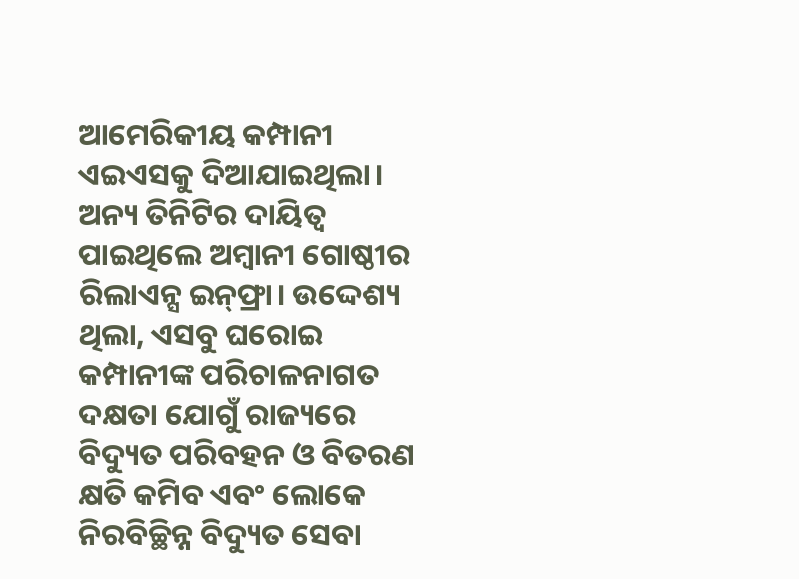ଆମେରିକୀୟ କମ୍ପାନୀ ଏଇଏସକୁ ଦିଆଯାଇଥିଲା। ଅନ୍ୟ ତିନିଟିର ଦାୟିତ୍ୱ ପାଇଥିଲେ ଅମ୍ବାନୀ ଗୋଷ୍ଠୀର ରିଲାଏନ୍ସ ଇନ୍‌ଫ୍ରା। ଉଦ୍ଦେଶ୍ୟ ଥିଲା, ଏସବୁ ଘରୋଇ କମ୍ପାନୀଙ୍କ ପରିଚାଳନାଗତ ଦକ୍ଷତା ଯୋଗୁଁ ରାଜ୍ୟରେ ବିଦ୍ୟୁତ ପରିବହନ ଓ ବିତରଣ କ୍ଷତି କମିବ ଏବଂ ଲୋକେ ନିରବିଚ୍ଛିନ୍ନ ବିଦ୍ୟୁତ ସେବା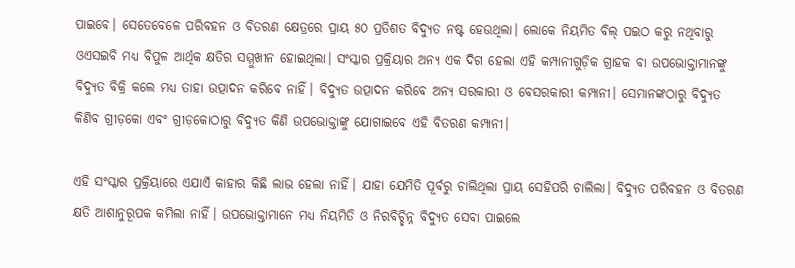ପାଇବେ। ସେତେବେଳେ ପରିବହନ ଓ ବିତରଣ କ୍ଷେତ୍ରରେ ପ୍ରାୟ ୫୦ ପ୍ରତିଶତ ବିଦ୍ୟୁତ ନଷ୍ଟ ହେଉଥିଲା। ଲୋକେ ନିୟମିତ ବିଲ୍‌ ପଇଠ କରୁ ନଥିବାରୁ ଓଏସଇବି ମଧ୍ୟ ବିପୁଳ ଆର୍ଥିକ କ୍ଷତିର ସମ୍ମୁଖୀନ ହୋଇଥିଲା। ସଂସ୍କାର ପ୍ରକ୍ରିୟାର ଅନ୍ୟ ଏକ ଦିଗ ହେଲା ଏହି କମ୍ପାନୀଗୁଡ଼ିକ ଗ୍ରାହକ ବା ଉପଭୋକ୍ତାମାନଙ୍କୁ ବିଦ୍ୟୁତ ବିକ୍ରି କଲେ ମଧ୍ୟ ତାହା ଉତ୍ପାଦନ କରିବେ ନାହିଁ। ବିଦ୍ୟୁତ ଉତ୍ପାଦନ କରିବେ ଅନ୍ୟ ସରକାରୀ ଓ ବେସରକାରୀ କମ୍ପାନୀ। ସେମାନଙ୍କଠାରୁ ବିଦ୍ୟୁତ କିଣିବ ଗ୍ରୀଡ଼କୋ ଏବଂ ଗ୍ରୀଡ଼କୋଠାରୁ ବିଦ୍ୟୁତ କିଣି ଉପଭୋକ୍ତାଙ୍କୁ ଯୋଗାଇବେ ଏହି ବିତରଣ କମ୍ପାନୀ।

ଏହି ସଂସ୍କାର ପ୍ରକ୍ରିୟାରେ ଏଯାଏଁ କାହାର କିଛି ଲାଭ ହେଲା ନାହିଁ। ଯାହା ଯେମିତି ପୂର୍ବରୁ ଚାଲିଥିଲା ପ୍ରାୟ ସେହିପରି ଚାଲିଲା। ବିଦ୍ୟୁତ ପରିବହନ ଓ ବିତରଣ କ୍ଷତି ଆଶାନୁରୂପକ କମିଲା ନାହିଁ। ଉପଭୋକ୍ତାମାନେ ମଧ୍ୟ ନିୟମିତି ଓ ନିରବିଚ୍ଛିନ୍ନ ବିଦ୍ୟୁତ ସେବା ପାଇଲେ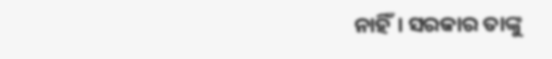ନାହିଁ। ସରକାର ତାଙ୍କୁ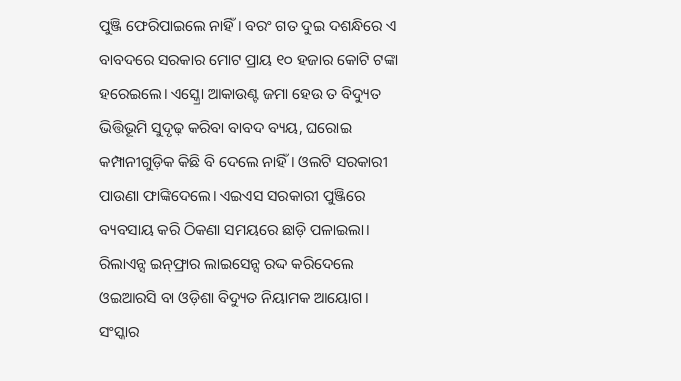ପୁଞ୍ଜି ଫେରିପାଇଲେ ନାହିଁ। ବରଂ ଗତ ଦୁଇ ଦଶନ୍ଧିରେ ଏ ବାବଦରେ ସରକାର ମୋଟ ପ୍ରାୟ ୧୦ ହଜାର କୋଟି ଟଙ୍କା ହରେଇଲେ। ଏସ୍କ୍ରୋ ଆକାଉଣ୍ଟ ଜମା ହେଉ ତ ବିଦ୍ୟୁତ ଭିତ୍ତିଭୂମି ସୁଦୃଢ଼ କରିବା ବାବଦ ବ୍ୟୟ, ଘରୋଇ କମ୍ପାନୀଗୁଡ଼ିକ କିଛି ବି ଦେଲେ ନାହିଁ। ଓଲଟି ସରକାରୀ ପାଉଣା ଫାଙ୍କିଦେଲେ। ଏଇଏସ ସରକାରୀ ପୁଞ୍ଜିରେ ବ୍ୟବସାୟ କରି ଠିକଣା ସମୟରେ ଛାଡ଼ି ପଳାଇଲା। ରିଲାଏନ୍ସ ଇନ୍‌ଫ୍ରାର ଲାଇସେନ୍ସ ରଦ୍ଦ କରିଦେଲେ ଓଇଆରସି ବା ଓଡ଼ିଶା ବିଦ୍ୟୁତ ନିୟାମକ ଆୟୋଗ। ସଂସ୍କାର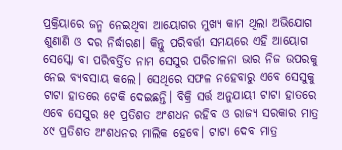ପ୍ରକ୍ରିୟାରେ ଜନ୍ମ ନେଇଥିବା ଆୟୋଗର ମୁଖ୍ୟ କାମ ଥିଲା ଅଭିଯୋଗ ଶୁଣାଣି ଓ ଦର ନିର୍ଦ୍ଧାରଣ। କିନ୍ତୁ ପରିବର୍ତ୍ତୀ ସମୟରେ ଏହି ଆୟୋଗ ସେସ୍କୋ ବା ପରିବର୍ତ୍ତିତ ନାମ ସେସୁର ପରିଚାଳନା ଭାର ନିଜ ଉପରକୁ ନେଇ ବ୍ୟବସାୟ କଲେ। ସେଥିରେ ସଫଳ ନହେବାରୁ ଏବେ ସେସୁକୁ ଟାଟା ହାତରେ ଟେକି ଦେଇଛନ୍ତି। ବିକ୍ରି ସର୍ତ୍ତ ଅନୁଯାୟୀ ଟାଟା ହାତରେ ଏବେ ସେସୁର ୫୧ ପ୍ରତିଶତ ଅଂଶଧନ ରହିବ ଓ ରାଜ୍ୟ ସରକାର ମାତ୍ର ୪୯ ପ୍ରତିଶତ ଅଂଶଧନର ମାଲିକ ହେବେ। ଟାଟା ଦେବ ମାତ୍ର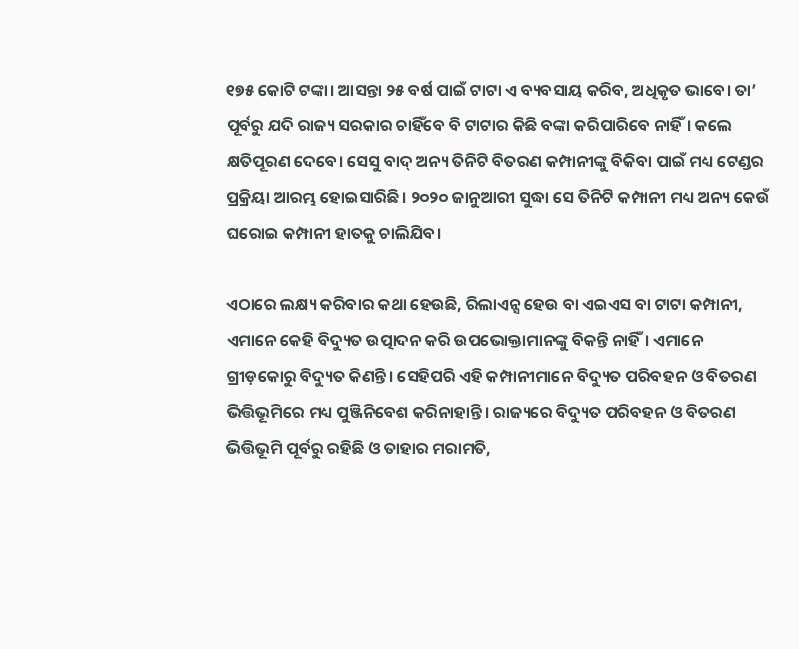୧୭୫ କୋଟି ଟଙ୍କା। ଆସନ୍ତା ୨୫ ବର୍ଷ ପାଇଁ ଟାଟା ଏ ବ୍ୟବସାୟ କରିବ, ଅଧିକୃତ ଭାବେ। ତା’ ପୂର୍ବରୁ ଯଦି ରାଜ୍ୟ ସରକାର ଚାହିଁବେ ବି ଟାଟାର କିଛି ବଙ୍କା କରିପାରିବେ ନାହିଁ। କଲେ କ୍ଷତିପୂରଣ ଦେବେ। ସେସୁ ବାଦ୍‌ ଅନ୍ୟ ତିନିଟି ବିତରଣ କମ୍ପାନୀଙ୍କୁ ବିକିବା ପାଇଁ ମଧ୍ୟ ଟେଣ୍ଡର ପ୍ରକ୍ରିୟା ଆରମ୍ଭ ହୋଇସାରିଛି। ୨୦୨୦ ଜାନୁଆରୀ ସୁଦ୍ଧା ସେ ତିନିଟି କମ୍ପାନୀ ମଧ୍ୟ ଅନ୍ୟ କେଉଁ ଘରୋଇ କମ୍ପାନୀ ହାତକୁ ଚାଲିଯିବ।

ଏଠାରେ ଲକ୍ଷ୍ୟ କରିବାର କଥା ହେଉଛି, ରିଲାଏନ୍ସ ହେଉ ବା ଏଇଏସ ବା ଟାଟା କମ୍ପାନୀ, ଏମାନେ କେହି ବିଦ୍ୟୁତ ଉତ୍ପାଦନ କରି ଉପଭୋକ୍ତାମାନଙ୍କୁ ବିକନ୍ତି ନାହିଁ। ଏମାନେ ଗ୍ରୀଡ଼କୋରୁ ବିଦ୍ୟୁତ କିଣନ୍ତି। ସେହିପରି ଏହି କମ୍ପାନୀମାନେ ବିଦ୍ୟୁତ ପରିବହନ ଓ ବିତରଣ ଭିତ୍ତିଭୂମିରେ ମଧ୍ୟ ପୁଞ୍ଜିନିବେଶ କରିନାହାନ୍ତି। ରାଜ୍ୟରେ ବିଦ୍ୟୁତ ପରିବହନ ଓ ବିତରଣ ଭିତ୍ତିଭୂମି ପୂର୍ବରୁ ରହିଛି ଓ ତାହାର ମରାମତି,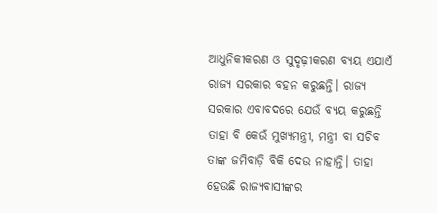ଆଧୁନିକୀକରଣ ଓ ସୁଦୃଢ଼ୀକରଣ ବ୍ୟୟ ଏଯାଏଁ ରାଜ୍ୟ ସରକାର ବହନ କରୁଛନ୍ତି। ରାଜ୍ୟ ସରକାର ଏବାବଦରେ ଯେଉଁ ବ୍ୟୟ କରୁଛନ୍ତି ତାହା ବି କେଉଁ ମୁଖ୍ୟମନ୍ତ୍ରୀ, ମନ୍ତ୍ରୀ ବା ସଚିବ ତାଙ୍କ ଜମିବାଡ଼ି ବିକି ଦେଉ ନାହାନ୍ତି। ତାହା ହେଉଛି ରାଜ୍ୟବାସୀଙ୍କର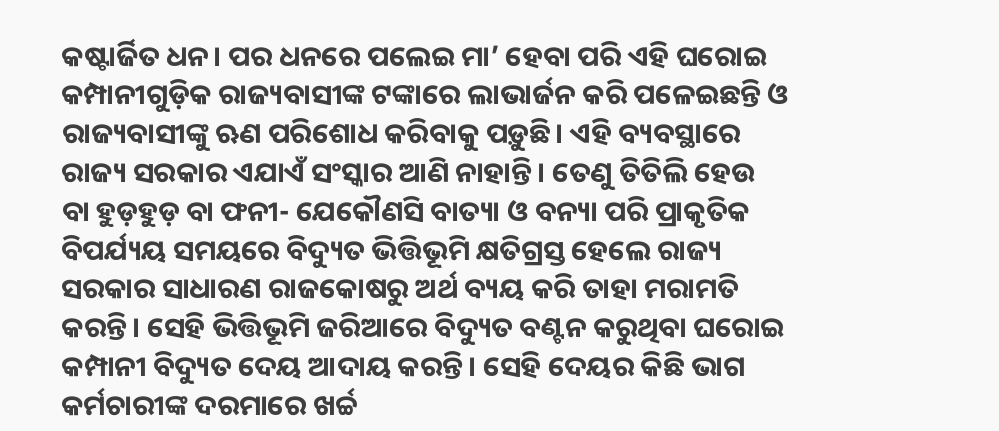କଷ୍ଟାର୍ଜିତ ଧନ। ପର ଧନରେ ପଲେଇ ମା’ ହେବା ପରି ଏହି ଘରୋଇ କମ୍ପାନୀଗୁଡ଼ିକ ରାଜ୍ୟବାସୀଙ୍କ ଟଙ୍କାରେ ଲାଭାର୍ଜନ କରି ପଳେଇଛନ୍ତି ଓ ରାଜ୍ୟବାସୀଙ୍କୁ ଋଣ ପରିଶୋଧ କରିବାକୁ ପଡ଼ୁଛି। ଏହି ବ୍ୟବସ୍ଥାରେ ରାଜ୍ୟ ସରକାର ଏଯାଏଁ ସଂସ୍କାର ଆଣି ନାହାନ୍ତି। ତେଣୁ ତିତିଲି ହେଉ ବା ହୁଡ଼ହୁଡ଼ ବା ଫନୀ- ଯେକୌଣସି ବାତ୍ୟା ଓ ବନ୍ୟା ପରି ପ୍ରାକୃତିକ ବିପର୍ଯ୍ୟୟ ସମୟରେ ବିଦ୍ୟୁତ ଭିତ୍ତିଭୂମି କ୍ଷତିଗ୍ରସ୍ତ ହେଲେ ରାଜ୍ୟ ସରକାର ସାଧାରଣ ରାଜକୋଷରୁ ଅର୍ଥ ବ୍ୟୟ କରି ତାହା ମରାମତି କରନ୍ତି। ସେହି ଭିତ୍ତିଭୂମି ଜରିଆରେ ବିଦ୍ୟୁତ ବଣ୍ଟନ କରୁଥିବା ଘରୋଇ କମ୍ପାନୀ ବିଦ୍ୟୁତ ଦେୟ ଆଦାୟ କରନ୍ତି। ସେହି ଦେୟର କିଛି ଭାଗ କର୍ମଚାରୀଙ୍କ ଦରମାରେ ଖର୍ଚ୍ଚ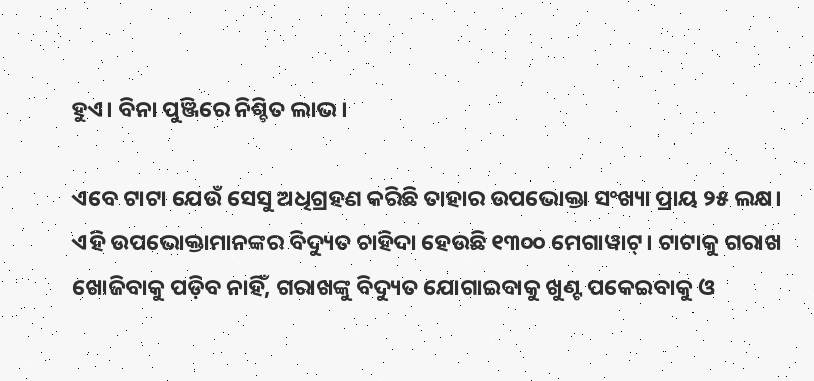ହୁଏ। ବିନା ପୁଞ୍ଜିରେ ନିଶ୍ଚିତ ଲାଭ।

ଏବେ ଟାଟା ଯେଉଁ ସେସୁ ଅଧିଗ୍ରହଣ କରିଛି ତାହାର ଉପଭୋକ୍ତା ସଂଖ୍ୟା ପ୍ରାୟ ୨୫ ଲକ୍ଷ। ଏହି ଉପଭୋକ୍ତାମାନଙ୍କର ବିଦ୍ୟୁତ ଚାହିଦା ହେଉଛି ୧୩୦୦ ମେଗାୱାଟ୍‌। ଟାଟାକୁ ଗରାଖ ଖୋଜିବାକୁ ପଡ଼ିବ ନାହିଁ, ଗରାଖଙ୍କୁ ବିଦ୍ୟୁତ ଯୋଗାଇବାକୁ ଖୁଣ୍ଟ ପକେଇବାକୁ ଓ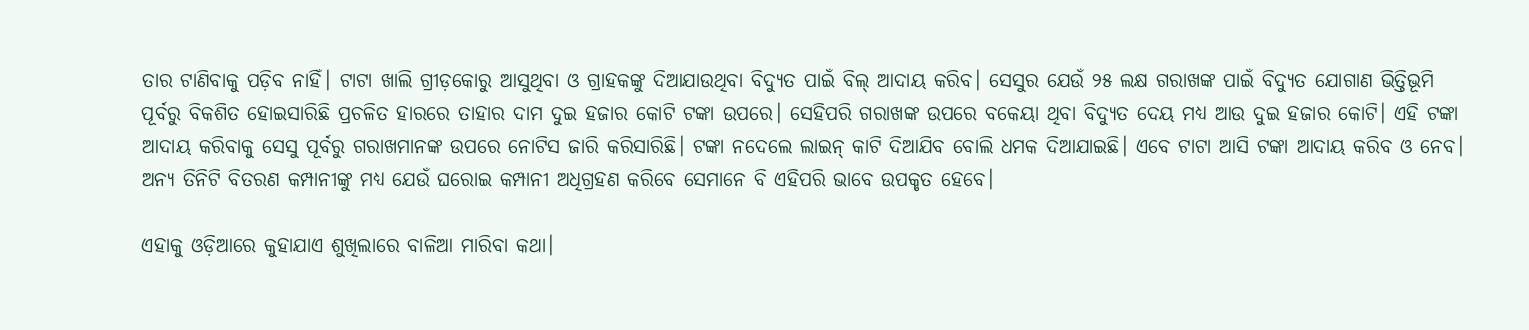ତାର ଟାଣିବାକୁ ପଡ଼ିବ ନାହିଁ। ଟାଟା ଖାଲି ଗ୍ରୀଡ଼କୋରୁ ଆସୁଥିବା ଓ ଗ୍ରାହକଙ୍କୁ ଦିଆଯାଉଥିବା ବିଦ୍ୟୁତ ପାଇଁ ବିଲ୍‌ ଆଦାୟ କରିବ। ସେସୁର ଯେଉଁ ୨୫ ଲକ୍ଷ ଗରାଖଙ୍କ ପାଇଁ ବିଦ୍ୟୁତ ଯୋଗାଣ ଭିତ୍ତିଭୂମି ପୂର୍ବରୁ ବିକଶିତ ହୋଇସାରିଛି ପ୍ରଚଳିତ ହାରରେ ତାହାର ଦାମ ଦୁଇ ହଜାର କୋଟି ଟଙ୍କା ଉପରେ। ସେହିପରି ଗରାଖଙ୍କ ଉପରେ ବକେୟା ଥିବା ବିଦ୍ୟୁତ ଦେୟ ମଧ୍ୟ ଆଉ ଦୁଇ ହଜାର କୋଟି। ଏହି ଟଙ୍କା ଆଦାୟ କରିବାକୁ ସେସୁ ପୂର୍ବରୁ ଗରାଖମାନଙ୍କ ଉପରେ ନୋଟିସ ଜାରି କରିସାରିଛି। ଟଙ୍କା ନଦେଲେ ଲାଇନ୍‌ କାଟି ଦିଆଯିବ ବୋଲି ଧମକ ଦିଆଯାଇଛି। ଏବେ ଟାଟା ଆସି ଟଙ୍କା ଆଦାୟ କରିବ ଓ ନେବ। ଅନ୍ୟ ତିନିଟି ବିତରଣ କମ୍ପାନୀଙ୍କୁ ମଧ୍ୟ ଯେଉଁ ଘରୋଇ କମ୍ପାନୀ ଅଧିଗ୍ରହଣ କରିବେ ସେମାନେ ବି ଏହିପରି ଭାବେ ଉପକୃତ ହେବେ।

ଏହାକୁ ଓଡ଼ିଆରେ କୁହାଯାଏ ଶୁଖିଲାରେ ବାଳିଆ ମାରିବା କଥା।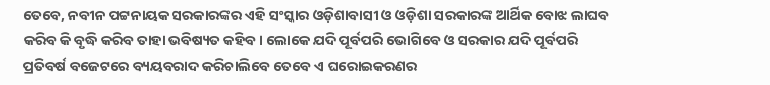ତେବେ, ନବୀନ ପଟ୍ଟନାୟକ ସରକାରଙ୍କର ଏହି ସଂସ୍କାର ଓଡ଼ିଶାବାସୀ ଓ ଓଡ଼ିଶା ସରକାରଙ୍କ ଆର୍ଥିକ ବୋଝ ଲାଘବ କରିବ କି ବୃଦ୍ଧି କରିବ ତାହା ଭବିଷ୍ୟତ କହିବ। ଲୋକେ ଯଦି ପୂର୍ବପରି ଭୋଗିବେ ଓ ସରକାର ଯଦି ପୂର୍ବପରି ପ୍ରତିବର୍ଷ ବଜେଟରେ ବ୍ୟୟବରାଦ କରିଚାଲିବେ ତେବେ ଏ ଘରୋଇକରଣର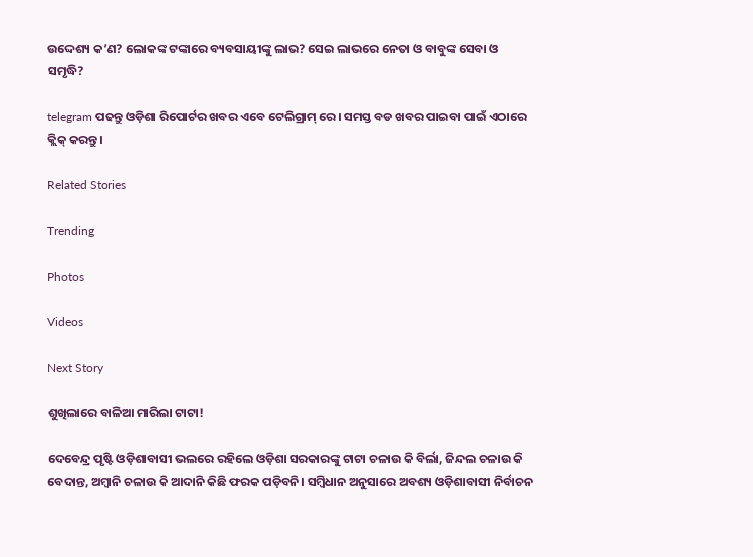ଉଦ୍ଦେଶ୍ୟ କ’ଣ? ଲୋକଙ୍କ ଟଙ୍କାରେ ବ୍ୟବସାୟୀଙ୍କୁ ଲାଭ? ସେଇ ଲାଭରେ ନେତା ଓ ବାବୁଙ୍କ ସେବା ଓ ସମୃଦ୍ଧି?

telegram ପଢନ୍ତୁ ଓଡ଼ିଶା ରିପୋର୍ଟର ଖବର ଏବେ ଟେଲିଗ୍ରାମ୍ ରେ। ସମସ୍ତ ବଡ ଖବର ପାଇବା ପାଇଁ ଏଠାରେ କ୍ଲିକ୍ କରନ୍ତୁ।

Related Stories

Trending

Photos

Videos

Next Story

ଶୁଖିଲାରେ ବାଳିଆ ମାରିଲା ଟାଟା!

ଦେବେନ୍ଦ୍ର ପୃଷ୍ଟି ଓଡ଼ିଶାବାସୀ ଭଲରେ ରହିଲେ ଓଡ଼ିଶା ସରକାରଙ୍କୁ ଟାଟା ଚଳାଉ କି ବିର୍ଲା, ଜିନ୍ଦଲ ଚଳାଉ କି ବେଦାନ୍ତ, ଅମ୍ବାନି ଚଳାଉ କି ଆଦାନି କିଛି ଫରକ ପଡ଼ିବନି। ସମ୍ବିଧାନ ଅନୁସାରେ ଅବଶ୍ୟ ଓଡ଼ିଶାବାସୀ ନିର୍ବାଚନ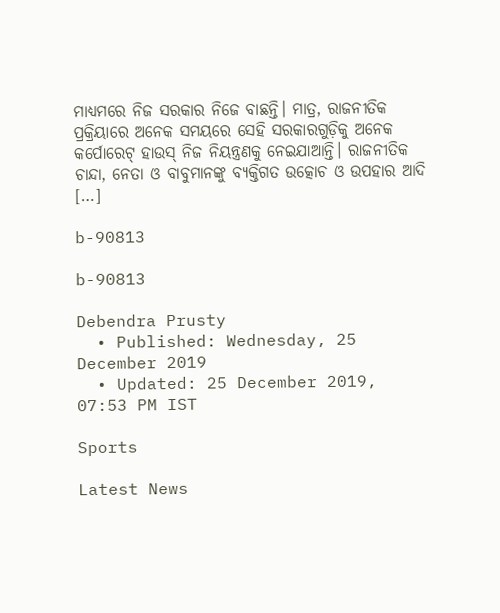ମାଧ୍ୟମରେ ନିଜ ସରକାର ନିଜେ ବାଛନ୍ତି। ମାତ୍ର, ରାଜନୀତିକ ପ୍ରକ୍ରିୟାରେ ଅନେକ ସମୟରେ ସେହି ସରକାରଗୁଡ଼ିକୁ ଅନେକ କର୍ପୋରେଟ୍‌ ହାଉସ୍‌ ନିଜ ନିୟନ୍ତ୍ରଣକୁ ନେଇଯାଆନ୍ତି। ରାଜନୀତିକ ଚାନ୍ଦା, ନେତା ଓ ବାବୁମାନଙ୍କୁ ବ୍ୟକ୍ତିଗତ ଉତ୍କୋଚ ଓ ଉପହାର ଆଦି […]

b-90813

b-90813

Debendra Prusty
  • Published: Wednesday, 25 December 2019
  • Updated: 25 December 2019, 07:53 PM IST

Sports

Latest News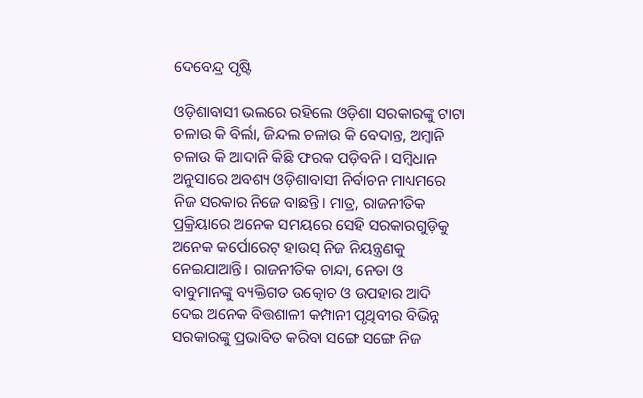ଦେବେନ୍ଦ୍ର ପୃଷ୍ଟି

ଓଡ଼ିଶାବାସୀ ଭଲରେ ରହିଲେ ଓଡ଼ିଶା ସରକାରଙ୍କୁ ଟାଟା ଚଳାଉ କି ବିର୍ଲା, ଜିନ୍ଦଲ ଚଳାଉ କି ବେଦାନ୍ତ, ଅମ୍ବାନି ଚଳାଉ କି ଆଦାନି କିଛି ଫରକ ପଡ଼ିବନି। ସମ୍ବିଧାନ ଅନୁସାରେ ଅବଶ୍ୟ ଓଡ଼ିଶାବାସୀ ନିର୍ବାଚନ ମାଧ୍ୟମରେ ନିଜ ସରକାର ନିଜେ ବାଛନ୍ତି। ମାତ୍ର, ରାଜନୀତିକ ପ୍ରକ୍ରିୟାରେ ଅନେକ ସମୟରେ ସେହି ସରକାରଗୁଡ଼ିକୁ ଅନେକ କର୍ପୋରେଟ୍‌ ହାଉସ୍‌ ନିଜ ନିୟନ୍ତ୍ରଣକୁ ନେଇଯାଆନ୍ତି। ରାଜନୀତିକ ଚାନ୍ଦା, ନେତା ଓ ବାବୁମାନଙ୍କୁ ବ୍ୟକ୍ତିଗତ ଉତ୍କୋଚ ଓ ଉପହାର ଆଦି ଦେଇ ଅନେକ ବିତ୍ତଶାଳୀ କମ୍ପାନୀ ପୃଥିବୀର ବିଭିନ୍ନ ସରକାରଙ୍କୁ ପ୍ରଭାବିତ କରିବା ସଙ୍ଗେ ସଙ୍ଗେ ନିଜ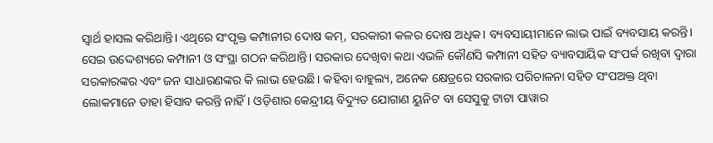ସ୍ୱାର୍ଥ ହାସଲ କରିଥାନ୍ତି। ଏଥିରେ ସଂପୃକ୍ତ କମ୍ପାନୀର ଦୋଷ କମ୍‌, ସରକାରୀ କଳର ଦୋଷ ଅଧିକ। ବ୍ୟବସାୟୀମାନେ ଲାଭ ପାଇଁ ବ୍ୟବସାୟ କରନ୍ତି। ସେଇ ଉଦ୍ଦେଶ୍ୟରେ କମ୍ପାନୀ ଓ ସଂସ୍ଥା ଗଠନ କରିଥାନ୍ତି। ସରକାର ଦେଖିବା କଥା ଏଭଳି କୌଣସି କମ୍ପାନୀ ସହିତ ବ୍ୟାବସାୟିକ ସଂପର୍କ ରଖିବା ଦ୍ୱାରା ସରକାରଙ୍କର ଏବଂ ଜନ ସାଧାରଣଙ୍କର କି ଲାଭ ହେଉଛି। କହିବା ବାହୁଲ୍ୟ, ଅନେକ କ୍ଷେତ୍ରରେ ସରକାର ପରିଚାଳନା ସହିତ ସଂପଅକ୍ତ ଥିବା ଲୋକମାନେ ତାହା ହିସାବ କରନ୍ତି ନାହିଁ। ଓଡ଼ିଶାର କେନ୍ଦ୍ରୀୟ ବିଦ୍ୟୁତ ଯୋଗାଣ ୟୁନିଟ ବା ସେସୁକୁ ଟାଟା ପାୱାର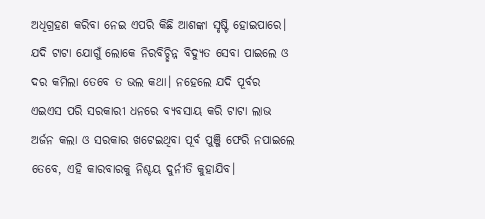ଅଧିଗ୍ରହଣ କରିବା ନେଇ ଏପରି କିଛି ଆଶଙ୍କା ସୃଷ୍ଟି ହୋଇପାରେ। ଯଦି ଟାଟା ଯୋଗୁଁ ଲୋକେ ନିରବିଚ୍ଛିନ୍ନ ବିଦ୍ୟୁତ ସେବା ପାଇଲେ ଓ ଦର କମିଲା ତେବେ ତ ଭଲ କଥା। ନହେଲେ ଯଦି ପୂର୍ବର ଏଇଏସ ପରି ସରକାରୀ ଧନରେ ବ୍ୟବସାୟ କରି ଟାଟା ଲାଭ ଅର୍ଜନ କଲା ଓ ସରକାର ଖଟେଇଥିବା ପୂର୍ବ ପୁଞ୍ଜି ଫେରି ନପାଇଲେ ତେବେ, ଏହି କାରବାରକୁ ନିଶ୍ଚୟ ଦୁର୍ନୀତି କୁହାଯିବ।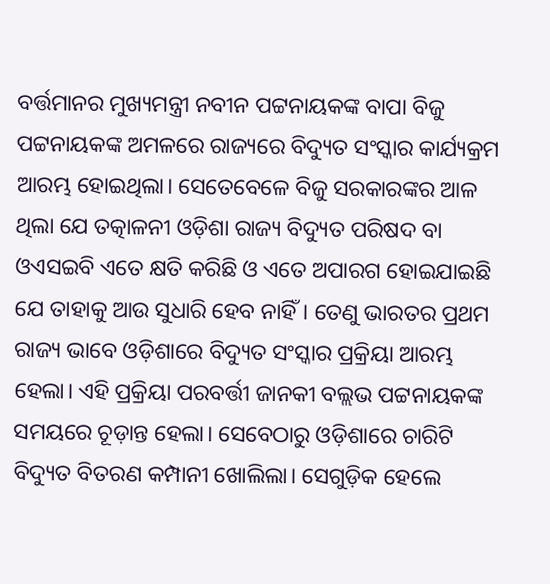ବର୍ତ୍ତମାନର ମୁଖ୍ୟମନ୍ତ୍ରୀ ନବୀନ ପଟ୍ଟନାୟକଙ୍କ ବାପା ବିଜୁ ପଟ୍ଟନାୟକଙ୍କ ଅମଳରେ ରାଜ୍ୟରେ ବିଦ୍ୟୁତ ସଂସ୍କାର କାର୍ଯ୍ୟକ୍ରମ ଆରମ୍ଭ ହୋଇଥିଲା। ସେତେବେଳେ ବିଜୁ ସରକାରଙ୍କର ଆଳ ଥିଲା ଯେ ତତ୍କାଳନୀ ଓଡ଼ିଶା ରାଜ୍ୟ ବିଦ୍ୟୁତ ପରିଷଦ ବା ଓଏସଇବି ଏତେ କ୍ଷତି କରିଛି ଓ ଏତେ ଅପାରଗ ହୋଇଯାଇଛି ଯେ ତାହାକୁ ଆଉ ସୁଧାରି ହେବ ନାହିଁ। ତେଣୁ ଭାରତର ପ୍ରଥମ ରାଜ୍ୟ ଭାବେ ଓଡ଼ିଶାରେ ବିଦ୍ୟୁତ ସଂସ୍କାର ପ୍ରକ୍ରିୟା ଆରମ୍ଭ ହେଲା। ଏହି ପ୍ରକ୍ରିୟା ପରବର୍ତ୍ତୀ ଜାନକୀ ବଲ୍ଲଭ ପଟ୍ଟନାୟକଙ୍କ ସମୟରେ ଚୂଡ଼ାନ୍ତ ହେଲା। ସେବେଠାରୁ ଓଡ଼ିଶାରେ ଚାରିଟି ବିଦ୍ୟୁତ ବିତରଣ କମ୍ପାନୀ ଖୋଲିଲା। ସେଗୁଡ଼ିକ ହେଲେ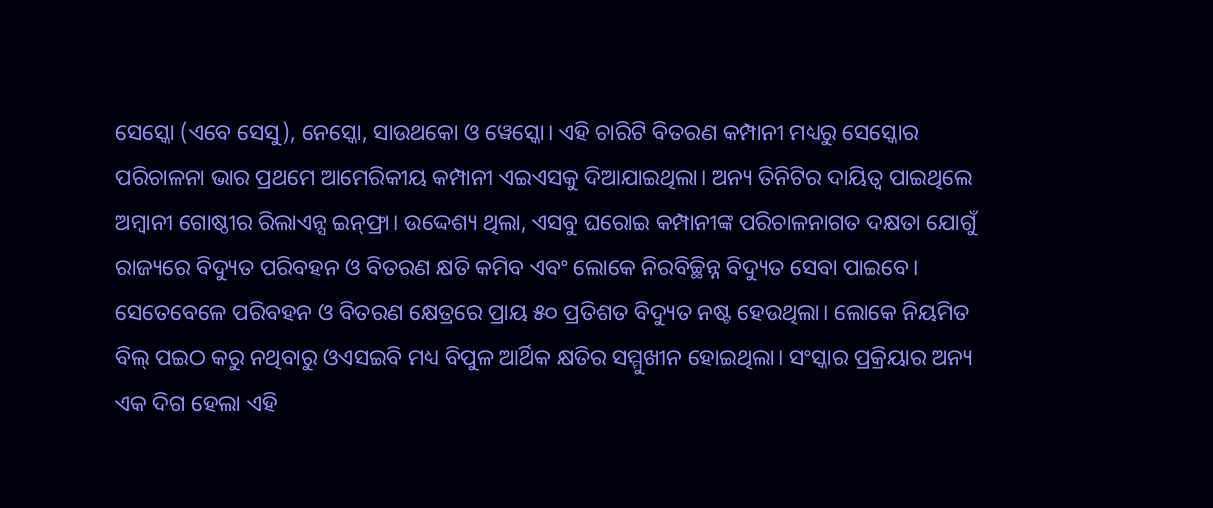ସେସ୍କୋ (ଏବେ ସେସୁ), ନେସ୍କୋ, ସାଉଥକୋ ଓ ୱେସ୍କୋ। ଏହି ଚାରିଟି ବିତରଣ କମ୍ପାନୀ ମଧ୍ୟରୁ ସେସ୍କୋର ପରିଚାଳନା ଭାର ପ୍ରଥମେ ଆମେରିକୀୟ କମ୍ପାନୀ ଏଇଏସକୁ ଦିଆଯାଇଥିଲା। ଅନ୍ୟ ତିନିଟିର ଦାୟିତ୍ୱ ପାଇଥିଲେ ଅମ୍ବାନୀ ଗୋଷ୍ଠୀର ରିଲାଏନ୍ସ ଇନ୍‌ଫ୍ରା। ଉଦ୍ଦେଶ୍ୟ ଥିଲା, ଏସବୁ ଘରୋଇ କମ୍ପାନୀଙ୍କ ପରିଚାଳନାଗତ ଦକ୍ଷତା ଯୋଗୁଁ ରାଜ୍ୟରେ ବିଦ୍ୟୁତ ପରିବହନ ଓ ବିତରଣ କ୍ଷତି କମିବ ଏବଂ ଲୋକେ ନିରବିଚ୍ଛିନ୍ନ ବିଦ୍ୟୁତ ସେବା ପାଇବେ। ସେତେବେଳେ ପରିବହନ ଓ ବିତରଣ କ୍ଷେତ୍ରରେ ପ୍ରାୟ ୫୦ ପ୍ରତିଶତ ବିଦ୍ୟୁତ ନଷ୍ଟ ହେଉଥିଲା। ଲୋକେ ନିୟମିତ ବିଲ୍‌ ପଇଠ କରୁ ନଥିବାରୁ ଓଏସଇବି ମଧ୍ୟ ବିପୁଳ ଆର୍ଥିକ କ୍ଷତିର ସମ୍ମୁଖୀନ ହୋଇଥିଲା। ସଂସ୍କାର ପ୍ରକ୍ରିୟାର ଅନ୍ୟ ଏକ ଦିଗ ହେଲା ଏହି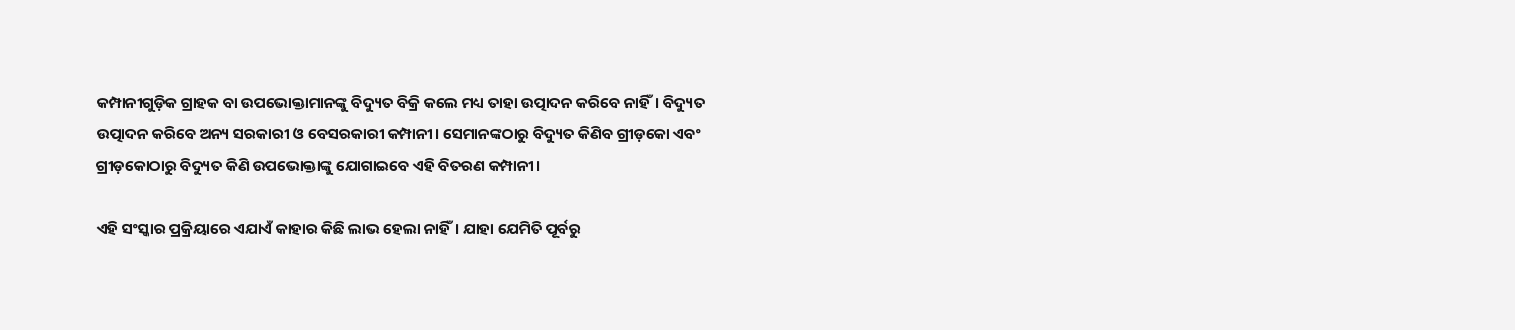କମ୍ପାନୀଗୁଡ଼ିକ ଗ୍ରାହକ ବା ଉପଭୋକ୍ତାମାନଙ୍କୁ ବିଦ୍ୟୁତ ବିକ୍ରି କଲେ ମଧ୍ୟ ତାହା ଉତ୍ପାଦନ କରିବେ ନାହିଁ। ବିଦ୍ୟୁତ ଉତ୍ପାଦନ କରିବେ ଅନ୍ୟ ସରକାରୀ ଓ ବେସରକାରୀ କମ୍ପାନୀ। ସେମାନଙ୍କଠାରୁ ବିଦ୍ୟୁତ କିଣିବ ଗ୍ରୀଡ଼କୋ ଏବଂ ଗ୍ରୀଡ଼କୋଠାରୁ ବିଦ୍ୟୁତ କିଣି ଉପଭୋକ୍ତାଙ୍କୁ ଯୋଗାଇବେ ଏହି ବିତରଣ କମ୍ପାନୀ।

ଏହି ସଂସ୍କାର ପ୍ରକ୍ରିୟାରେ ଏଯାଏଁ କାହାର କିଛି ଲାଭ ହେଲା ନାହିଁ। ଯାହା ଯେମିତି ପୂର୍ବରୁ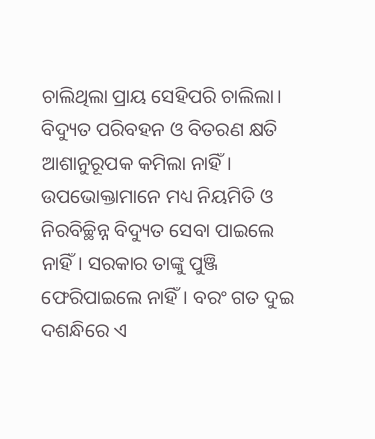ଚାଲିଥିଲା ପ୍ରାୟ ସେହିପରି ଚାଲିଲା। ବିଦ୍ୟୁତ ପରିବହନ ଓ ବିତରଣ କ୍ଷତି ଆଶାନୁରୂପକ କମିଲା ନାହିଁ। ଉପଭୋକ୍ତାମାନେ ମଧ୍ୟ ନିୟମିତି ଓ ନିରବିଚ୍ଛିନ୍ନ ବିଦ୍ୟୁତ ସେବା ପାଇଲେ ନାହିଁ। ସରକାର ତାଙ୍କୁ ପୁଞ୍ଜି ଫେରିପାଇଲେ ନାହିଁ। ବରଂ ଗତ ଦୁଇ ଦଶନ୍ଧିରେ ଏ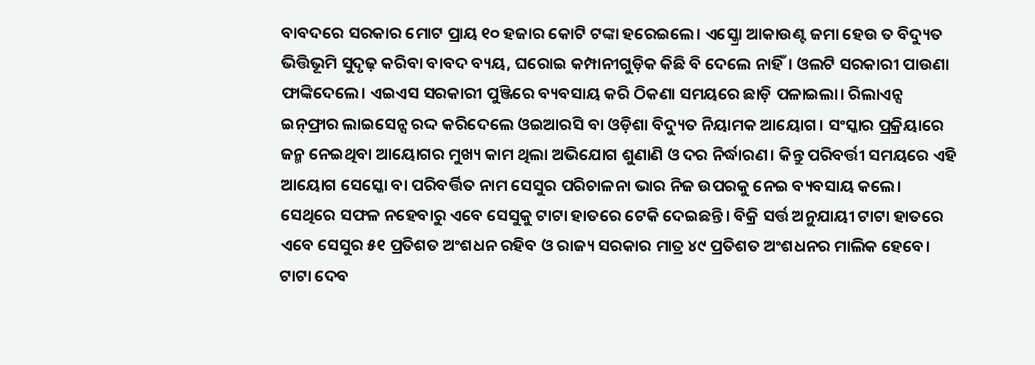ବାବଦରେ ସରକାର ମୋଟ ପ୍ରାୟ ୧୦ ହଜାର କୋଟି ଟଙ୍କା ହରେଇଲେ। ଏସ୍କ୍ରୋ ଆକାଉଣ୍ଟ ଜମା ହେଉ ତ ବିଦ୍ୟୁତ ଭିତ୍ତିଭୂମି ସୁଦୃଢ଼ କରିବା ବାବଦ ବ୍ୟୟ, ଘରୋଇ କମ୍ପାନୀଗୁଡ଼ିକ କିଛି ବି ଦେଲେ ନାହିଁ। ଓଲଟି ସରକାରୀ ପାଉଣା ଫାଙ୍କିଦେଲେ। ଏଇଏସ ସରକାରୀ ପୁଞ୍ଜିରେ ବ୍ୟବସାୟ କରି ଠିକଣା ସମୟରେ ଛାଡ଼ି ପଳାଇଲା। ରିଲାଏନ୍ସ ଇନ୍‌ଫ୍ରାର ଲାଇସେନ୍ସ ରଦ୍ଦ କରିଦେଲେ ଓଇଆରସି ବା ଓଡ଼ିଶା ବିଦ୍ୟୁତ ନିୟାମକ ଆୟୋଗ। ସଂସ୍କାର ପ୍ରକ୍ରିୟାରେ ଜନ୍ମ ନେଇଥିବା ଆୟୋଗର ମୁଖ୍ୟ କାମ ଥିଲା ଅଭିଯୋଗ ଶୁଣାଣି ଓ ଦର ନିର୍ଦ୍ଧାରଣ। କିନ୍ତୁ ପରିବର୍ତ୍ତୀ ସମୟରେ ଏହି ଆୟୋଗ ସେସ୍କୋ ବା ପରିବର୍ତ୍ତିତ ନାମ ସେସୁର ପରିଚାଳନା ଭାର ନିଜ ଉପରକୁ ନେଇ ବ୍ୟବସାୟ କଲେ। ସେଥିରେ ସଫଳ ନହେବାରୁ ଏବେ ସେସୁକୁ ଟାଟା ହାତରେ ଟେକି ଦେଇଛନ୍ତି। ବିକ୍ରି ସର୍ତ୍ତ ଅନୁଯାୟୀ ଟାଟା ହାତରେ ଏବେ ସେସୁର ୫୧ ପ୍ରତିଶତ ଅଂଶଧନ ରହିବ ଓ ରାଜ୍ୟ ସରକାର ମାତ୍ର ୪୯ ପ୍ରତିଶତ ଅଂଶଧନର ମାଲିକ ହେବେ। ଟାଟା ଦେବ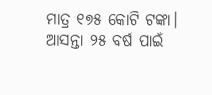ମାତ୍ର ୧୭୫ କୋଟି ଟଙ୍କା। ଆସନ୍ତା ୨୫ ବର୍ଷ ପାଇଁ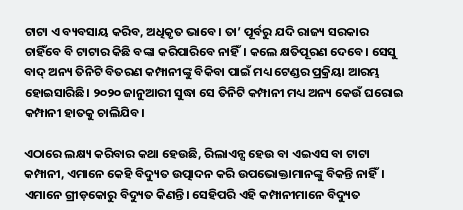ଟାଟା ଏ ବ୍ୟବସାୟ କରିବ, ଅଧିକୃତ ଭାବେ। ତା’ ପୂର୍ବରୁ ଯଦି ରାଜ୍ୟ ସରକାର ଚାହିଁବେ ବି ଟାଟାର କିଛି ବଙ୍କା କରିପାରିବେ ନାହିଁ। କଲେ କ୍ଷତିପୂରଣ ଦେବେ। ସେସୁ ବାଦ୍‌ ଅନ୍ୟ ତିନିଟି ବିତରଣ କମ୍ପାନୀଙ୍କୁ ବିକିବା ପାଇଁ ମଧ୍ୟ ଟେଣ୍ଡର ପ୍ରକ୍ରିୟା ଆରମ୍ଭ ହୋଇସାରିଛି। ୨୦୨୦ ଜାନୁଆରୀ ସୁଦ୍ଧା ସେ ତିନିଟି କମ୍ପାନୀ ମଧ୍ୟ ଅନ୍ୟ କେଉଁ ଘରୋଇ କମ୍ପାନୀ ହାତକୁ ଚାଲିଯିବ।

ଏଠାରେ ଲକ୍ଷ୍ୟ କରିବାର କଥା ହେଉଛି, ରିଲାଏନ୍ସ ହେଉ ବା ଏଇଏସ ବା ଟାଟା କମ୍ପାନୀ, ଏମାନେ କେହି ବିଦ୍ୟୁତ ଉତ୍ପାଦନ କରି ଉପଭୋକ୍ତାମାନଙ୍କୁ ବିକନ୍ତି ନାହିଁ। ଏମାନେ ଗ୍ରୀଡ଼କୋରୁ ବିଦ୍ୟୁତ କିଣନ୍ତି। ସେହିପରି ଏହି କମ୍ପାନୀମାନେ ବିଦ୍ୟୁତ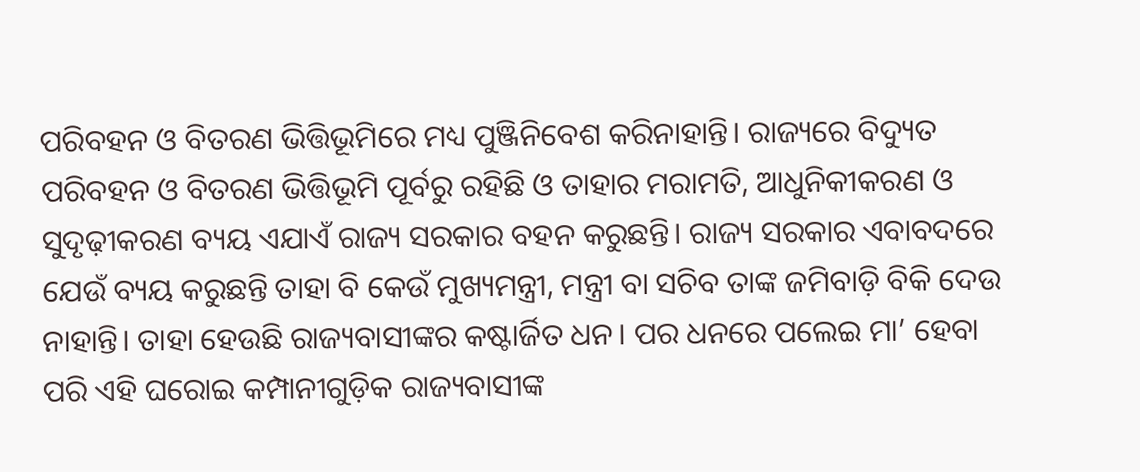ପରିବହନ ଓ ବିତରଣ ଭିତ୍ତିଭୂମିରେ ମଧ୍ୟ ପୁଞ୍ଜିନିବେଶ କରିନାହାନ୍ତି। ରାଜ୍ୟରେ ବିଦ୍ୟୁତ ପରିବହନ ଓ ବିତରଣ ଭିତ୍ତିଭୂମି ପୂର୍ବରୁ ରହିଛି ଓ ତାହାର ମରାମତି, ଆଧୁନିକୀକରଣ ଓ ସୁଦୃଢ଼ୀକରଣ ବ୍ୟୟ ଏଯାଏଁ ରାଜ୍ୟ ସରକାର ବହନ କରୁଛନ୍ତି। ରାଜ୍ୟ ସରକାର ଏବାବଦରେ ଯେଉଁ ବ୍ୟୟ କରୁଛନ୍ତି ତାହା ବି କେଉଁ ମୁଖ୍ୟମନ୍ତ୍ରୀ, ମନ୍ତ୍ରୀ ବା ସଚିବ ତାଙ୍କ ଜମିବାଡ଼ି ବିକି ଦେଉ ନାହାନ୍ତି। ତାହା ହେଉଛି ରାଜ୍ୟବାସୀଙ୍କର କଷ୍ଟାର୍ଜିତ ଧନ। ପର ଧନରେ ପଲେଇ ମା’ ହେବା ପରି ଏହି ଘରୋଇ କମ୍ପାନୀଗୁଡ଼ିକ ରାଜ୍ୟବାସୀଙ୍କ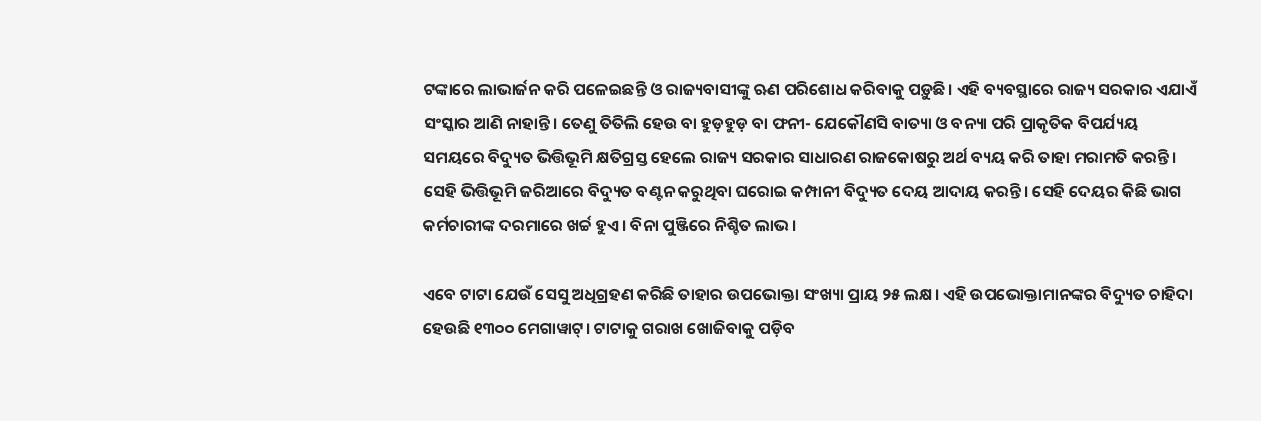ଟଙ୍କାରେ ଲାଭାର୍ଜନ କରି ପଳେଇଛନ୍ତି ଓ ରାଜ୍ୟବାସୀଙ୍କୁ ଋଣ ପରିଶୋଧ କରିବାକୁ ପଡ଼ୁଛି। ଏହି ବ୍ୟବସ୍ଥାରେ ରାଜ୍ୟ ସରକାର ଏଯାଏଁ ସଂସ୍କାର ଆଣି ନାହାନ୍ତି। ତେଣୁ ତିତିଲି ହେଉ ବା ହୁଡ଼ହୁଡ଼ ବା ଫନୀ- ଯେକୌଣସି ବାତ୍ୟା ଓ ବନ୍ୟା ପରି ପ୍ରାକୃତିକ ବିପର୍ଯ୍ୟୟ ସମୟରେ ବିଦ୍ୟୁତ ଭିତ୍ତିଭୂମି କ୍ଷତିଗ୍ରସ୍ତ ହେଲେ ରାଜ୍ୟ ସରକାର ସାଧାରଣ ରାଜକୋଷରୁ ଅର୍ଥ ବ୍ୟୟ କରି ତାହା ମରାମତି କରନ୍ତି। ସେହି ଭିତ୍ତିଭୂମି ଜରିଆରେ ବିଦ୍ୟୁତ ବଣ୍ଟନ କରୁଥିବା ଘରୋଇ କମ୍ପାନୀ ବିଦ୍ୟୁତ ଦେୟ ଆଦାୟ କରନ୍ତି। ସେହି ଦେୟର କିଛି ଭାଗ କର୍ମଚାରୀଙ୍କ ଦରମାରେ ଖର୍ଚ୍ଚ ହୁଏ। ବିନା ପୁଞ୍ଜିରେ ନିଶ୍ଚିତ ଲାଭ।

ଏବେ ଟାଟା ଯେଉଁ ସେସୁ ଅଧିଗ୍ରହଣ କରିଛି ତାହାର ଉପଭୋକ୍ତା ସଂଖ୍ୟା ପ୍ରାୟ ୨୫ ଲକ୍ଷ। ଏହି ଉପଭୋକ୍ତାମାନଙ୍କର ବିଦ୍ୟୁତ ଚାହିଦା ହେଉଛି ୧୩୦୦ ମେଗାୱାଟ୍‌। ଟାଟାକୁ ଗରାଖ ଖୋଜିବାକୁ ପଡ଼ିବ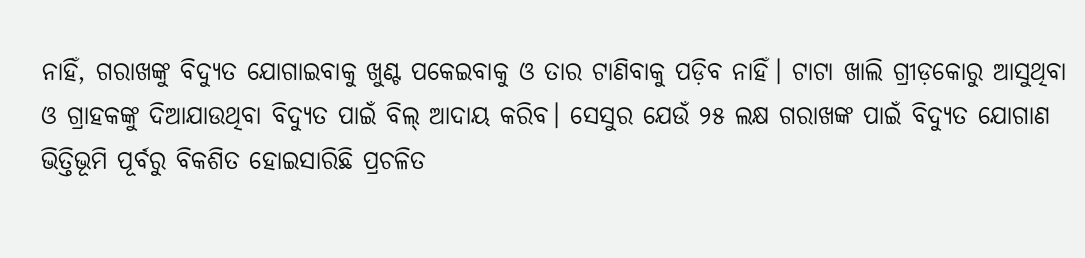ନାହିଁ, ଗରାଖଙ୍କୁ ବିଦ୍ୟୁତ ଯୋଗାଇବାକୁ ଖୁଣ୍ଟ ପକେଇବାକୁ ଓ ତାର ଟାଣିବାକୁ ପଡ଼ିବ ନାହିଁ। ଟାଟା ଖାଲି ଗ୍ରୀଡ଼କୋରୁ ଆସୁଥିବା ଓ ଗ୍ରାହକଙ୍କୁ ଦିଆଯାଉଥିବା ବିଦ୍ୟୁତ ପାଇଁ ବିଲ୍‌ ଆଦାୟ କରିବ। ସେସୁର ଯେଉଁ ୨୫ ଲକ୍ଷ ଗରାଖଙ୍କ ପାଇଁ ବିଦ୍ୟୁତ ଯୋଗାଣ ଭିତ୍ତିଭୂମି ପୂର୍ବରୁ ବିକଶିତ ହୋଇସାରିଛି ପ୍ରଚଳିତ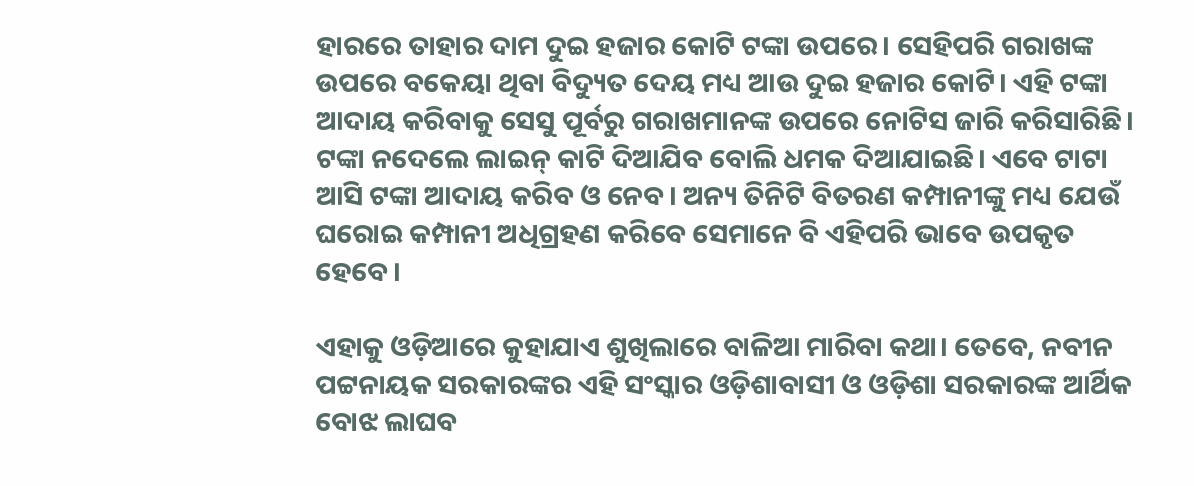ହାରରେ ତାହାର ଦାମ ଦୁଇ ହଜାର କୋଟି ଟଙ୍କା ଉପରେ। ସେହିପରି ଗରାଖଙ୍କ ଉପରେ ବକେୟା ଥିବା ବିଦ୍ୟୁତ ଦେୟ ମଧ୍ୟ ଆଉ ଦୁଇ ହଜାର କୋଟି। ଏହି ଟଙ୍କା ଆଦାୟ କରିବାକୁ ସେସୁ ପୂର୍ବରୁ ଗରାଖମାନଙ୍କ ଉପରେ ନୋଟିସ ଜାରି କରିସାରିଛି। ଟଙ୍କା ନଦେଲେ ଲାଇନ୍‌ କାଟି ଦିଆଯିବ ବୋଲି ଧମକ ଦିଆଯାଇଛି। ଏବେ ଟାଟା ଆସି ଟଙ୍କା ଆଦାୟ କରିବ ଓ ନେବ। ଅନ୍ୟ ତିନିଟି ବିତରଣ କମ୍ପାନୀଙ୍କୁ ମଧ୍ୟ ଯେଉଁ ଘରୋଇ କମ୍ପାନୀ ଅଧିଗ୍ରହଣ କରିବେ ସେମାନେ ବି ଏହିପରି ଭାବେ ଉପକୃତ ହେବେ।

ଏହାକୁ ଓଡ଼ିଆରେ କୁହାଯାଏ ଶୁଖିଲାରେ ବାଳିଆ ମାରିବା କଥା। ତେବେ, ନବୀନ ପଟ୍ଟନାୟକ ସରକାରଙ୍କର ଏହି ସଂସ୍କାର ଓଡ଼ିଶାବାସୀ ଓ ଓଡ଼ିଶା ସରକାରଙ୍କ ଆର୍ଥିକ ବୋଝ ଲାଘବ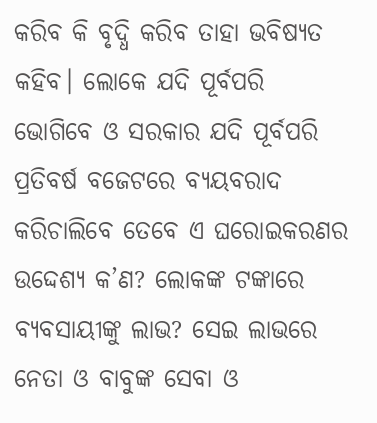କରିବ କି ବୃଦ୍ଧି କରିବ ତାହା ଭବିଷ୍ୟତ କହିବ। ଲୋକେ ଯଦି ପୂର୍ବପରି ଭୋଗିବେ ଓ ସରକାର ଯଦି ପୂର୍ବପରି ପ୍ରତିବର୍ଷ ବଜେଟରେ ବ୍ୟୟବରାଦ କରିଚାଲିବେ ତେବେ ଏ ଘରୋଇକରଣର ଉଦ୍ଦେଶ୍ୟ କ’ଣ? ଲୋକଙ୍କ ଟଙ୍କାରେ ବ୍ୟବସାୟୀଙ୍କୁ ଲାଭ? ସେଇ ଲାଭରେ ନେତା ଓ ବାବୁଙ୍କ ସେବା ଓ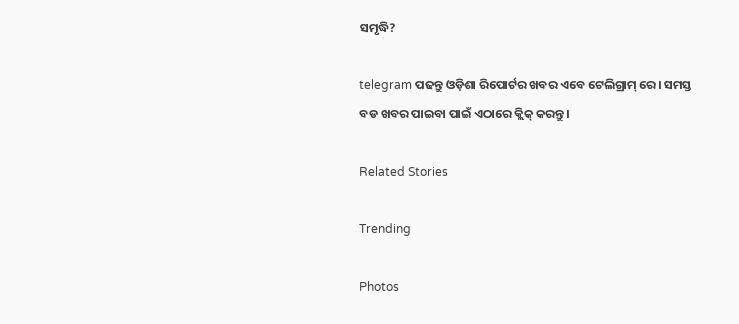ସମୃଦ୍ଧି?

telegram ପଢନ୍ତୁ ଓଡ଼ିଶା ରିପୋର୍ଟର ଖବର ଏବେ ଟେଲିଗ୍ରାମ୍ ରେ। ସମସ୍ତ ବଡ ଖବର ପାଇବା ପାଇଁ ଏଠାରେ କ୍ଲିକ୍ କରନ୍ତୁ।

Related Stories

Trending

Photos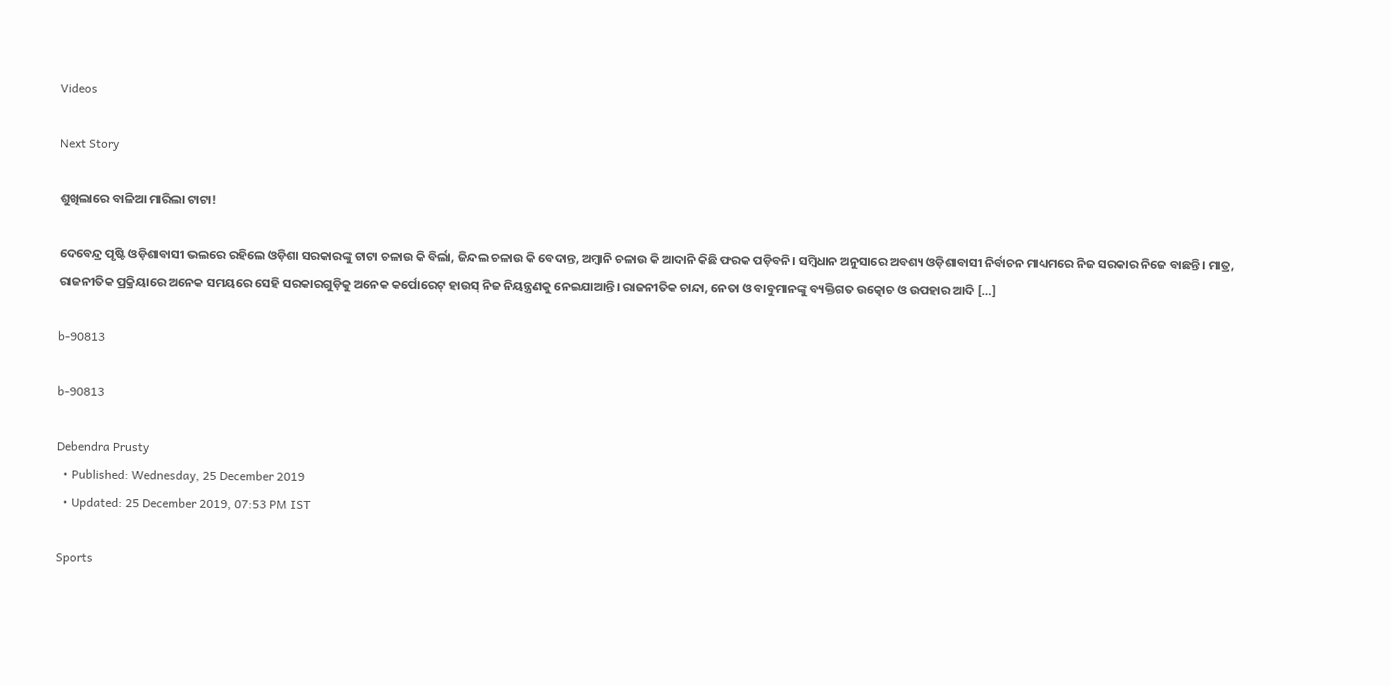Videos

Next Story

ଶୁଖିଲାରେ ବାଳିଆ ମାରିଲା ଟାଟା!

ଦେବେନ୍ଦ୍ର ପୃଷ୍ଟି ଓଡ଼ିଶାବାସୀ ଭଲରେ ରହିଲେ ଓଡ଼ିଶା ସରକାରଙ୍କୁ ଟାଟା ଚଳାଉ କି ବିର୍ଲା, ଜିନ୍ଦଲ ଚଳାଉ କି ବେଦାନ୍ତ, ଅମ୍ବାନି ଚଳାଉ କି ଆଦାନି କିଛି ଫରକ ପଡ଼ିବନି। ସମ୍ବିଧାନ ଅନୁସାରେ ଅବଶ୍ୟ ଓଡ଼ିଶାବାସୀ ନିର୍ବାଚନ ମାଧ୍ୟମରେ ନିଜ ସରକାର ନିଜେ ବାଛନ୍ତି। ମାତ୍ର, ରାଜନୀତିକ ପ୍ରକ୍ରିୟାରେ ଅନେକ ସମୟରେ ସେହି ସରକାରଗୁଡ଼ିକୁ ଅନେକ କର୍ପୋରେଟ୍‌ ହାଉସ୍‌ ନିଜ ନିୟନ୍ତ୍ରଣକୁ ନେଇଯାଆନ୍ତି। ରାଜନୀତିକ ଚାନ୍ଦା, ନେତା ଓ ବାବୁମାନଙ୍କୁ ବ୍ୟକ୍ତିଗତ ଉତ୍କୋଚ ଓ ଉପହାର ଆଦି […]

b-90813

b-90813

Debendra Prusty
  • Published: Wednesday, 25 December 2019
  • Updated: 25 December 2019, 07:53 PM IST

Sports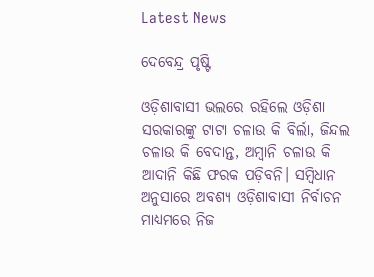Latest News

ଦେବେନ୍ଦ୍ର ପୃଷ୍ଟି

ଓଡ଼ିଶାବାସୀ ଭଲରେ ରହିଲେ ଓଡ଼ିଶା ସରକାରଙ୍କୁ ଟାଟା ଚଳାଉ କି ବିର୍ଲା, ଜିନ୍ଦଲ ଚଳାଉ କି ବେଦାନ୍ତ, ଅମ୍ବାନି ଚଳାଉ କି ଆଦାନି କିଛି ଫରକ ପଡ଼ିବନି। ସମ୍ବିଧାନ ଅନୁସାରେ ଅବଶ୍ୟ ଓଡ଼ିଶାବାସୀ ନିର୍ବାଚନ ମାଧ୍ୟମରେ ନିଜ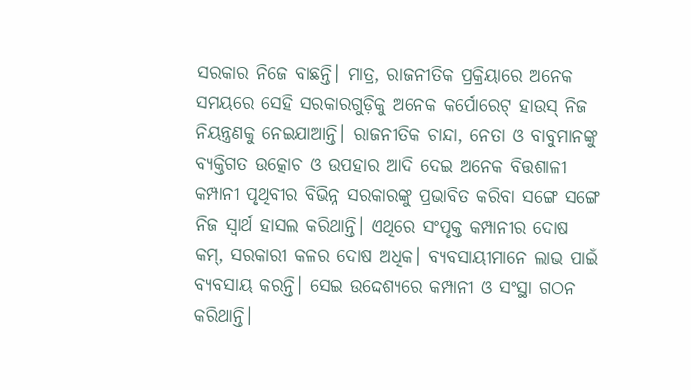ସରକାର ନିଜେ ବାଛନ୍ତି। ମାତ୍ର, ରାଜନୀତିକ ପ୍ରକ୍ରିୟାରେ ଅନେକ ସମୟରେ ସେହି ସରକାରଗୁଡ଼ିକୁ ଅନେକ କର୍ପୋରେଟ୍‌ ହାଉସ୍‌ ନିଜ ନିୟନ୍ତ୍ରଣକୁ ନେଇଯାଆନ୍ତି। ରାଜନୀତିକ ଚାନ୍ଦା, ନେତା ଓ ବାବୁମାନଙ୍କୁ ବ୍ୟକ୍ତିଗତ ଉତ୍କୋଚ ଓ ଉପହାର ଆଦି ଦେଇ ଅନେକ ବିତ୍ତଶାଳୀ କମ୍ପାନୀ ପୃଥିବୀର ବିଭିନ୍ନ ସରକାରଙ୍କୁ ପ୍ରଭାବିତ କରିବା ସଙ୍ଗେ ସଙ୍ଗେ ନିଜ ସ୍ୱାର୍ଥ ହାସଲ କରିଥାନ୍ତି। ଏଥିରେ ସଂପୃକ୍ତ କମ୍ପାନୀର ଦୋଷ କମ୍‌, ସରକାରୀ କଳର ଦୋଷ ଅଧିକ। ବ୍ୟବସାୟୀମାନେ ଲାଭ ପାଇଁ ବ୍ୟବସାୟ କରନ୍ତି। ସେଇ ଉଦ୍ଦେଶ୍ୟରେ କମ୍ପାନୀ ଓ ସଂସ୍ଥା ଗଠନ କରିଥାନ୍ତି।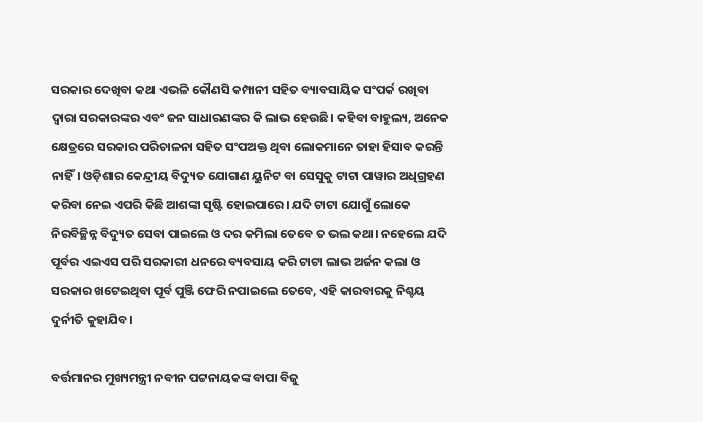ସରକାର ଦେଖିବା କଥା ଏଭଳି କୌଣସି କମ୍ପାନୀ ସହିତ ବ୍ୟାବସାୟିକ ସଂପର୍କ ରଖିବା ଦ୍ୱାରା ସରକାରଙ୍କର ଏବଂ ଜନ ସାଧାରଣଙ୍କର କି ଲାଭ ହେଉଛି। କହିବା ବାହୁଲ୍ୟ, ଅନେକ କ୍ଷେତ୍ରରେ ସରକାର ପରିଚାଳନା ସହିତ ସଂପଅକ୍ତ ଥିବା ଲୋକମାନେ ତାହା ହିସାବ କରନ୍ତି ନାହିଁ। ଓଡ଼ିଶାର କେନ୍ଦ୍ରୀୟ ବିଦ୍ୟୁତ ଯୋଗାଣ ୟୁନିଟ ବା ସେସୁକୁ ଟାଟା ପାୱାର ଅଧିଗ୍ରହଣ କରିବା ନେଇ ଏପରି କିଛି ଆଶଙ୍କା ସୃଷ୍ଟି ହୋଇପାରେ। ଯଦି ଟାଟା ଯୋଗୁଁ ଲୋକେ ନିରବିଚ୍ଛିନ୍ନ ବିଦ୍ୟୁତ ସେବା ପାଇଲେ ଓ ଦର କମିଲା ତେବେ ତ ଭଲ କଥା। ନହେଲେ ଯଦି ପୂର୍ବର ଏଇଏସ ପରି ସରକାରୀ ଧନରେ ବ୍ୟବସାୟ କରି ଟାଟା ଲାଭ ଅର୍ଜନ କଲା ଓ ସରକାର ଖଟେଇଥିବା ପୂର୍ବ ପୁଞ୍ଜି ଫେରି ନପାଇଲେ ତେବେ, ଏହି କାରବାରକୁ ନିଶ୍ଚୟ ଦୁର୍ନୀତି କୁହାଯିବ।

ବର୍ତ୍ତମାନର ମୁଖ୍ୟମନ୍ତ୍ରୀ ନବୀନ ପଟ୍ଟନାୟକଙ୍କ ବାପା ବିଜୁ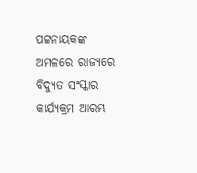ପଟ୍ଟନାୟକଙ୍କ ଅମଳରେ ରାଜ୍ୟରେ ବିଦ୍ୟୁତ ସଂସ୍କାର କାର୍ଯ୍ୟକ୍ରମ ଆରମ୍ଭ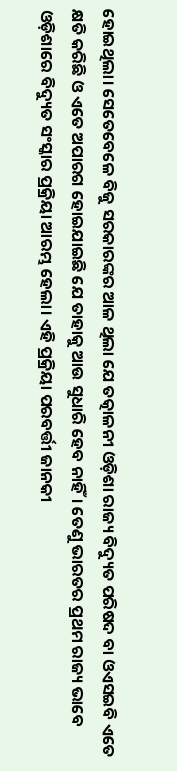ହୋଇଥିଲା। ସେତେବେଳେ ବିଜୁ ସରକାରଙ୍କର ଆଳ ଥିଲା ଯେ ତତ୍କାଳନୀ ଓଡ଼ିଶା ରାଜ୍ୟ ବିଦ୍ୟୁତ ପରିଷଦ ବା ଓଏସଇବି ଏତେ କ୍ଷତି କରିଛି ଓ ଏତେ ଅପାରଗ ହୋଇଯାଇଛି ଯେ ତାହାକୁ ଆଉ ସୁଧାରି ହେବ ନାହିଁ। ତେଣୁ ଭାରତର ପ୍ରଥମ ରାଜ୍ୟ ଭାବେ ଓଡ଼ିଶାରେ ବିଦ୍ୟୁତ ସଂସ୍କାର ପ୍ରକ୍ରିୟା ଆରମ୍ଭ ହେଲା। ଏହି ପ୍ରକ୍ରିୟା ପରବର୍ତ୍ତୀ ଜାନକୀ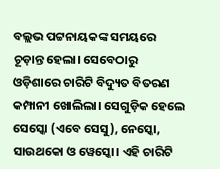ବଲ୍ଲଭ ପଟ୍ଟନାୟକଙ୍କ ସମୟରେ ଚୂଡ଼ାନ୍ତ ହେଲା। ସେବେଠାରୁ ଓଡ଼ିଶାରେ ଚାରିଟି ବିଦ୍ୟୁତ ବିତରଣ କମ୍ପାନୀ ଖୋଲିଲା। ସେଗୁଡ଼ିକ ହେଲେ ସେସ୍କୋ (ଏବେ ସେସୁ), ନେସ୍କୋ, ସାଉଥକୋ ଓ ୱେସ୍କୋ। ଏହି ଚାରିଟି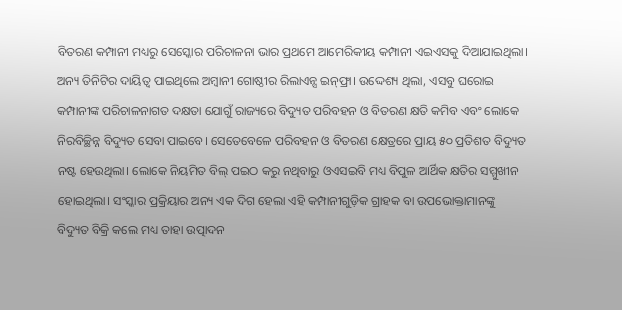ବିତରଣ କମ୍ପାନୀ ମଧ୍ୟରୁ ସେସ୍କୋର ପରିଚାଳନା ଭାର ପ୍ରଥମେ ଆମେରିକୀୟ କମ୍ପାନୀ ଏଇଏସକୁ ଦିଆଯାଇଥିଲା। ଅନ୍ୟ ତିନିଟିର ଦାୟିତ୍ୱ ପାଇଥିଲେ ଅମ୍ବାନୀ ଗୋଷ୍ଠୀର ରିଲାଏନ୍ସ ଇନ୍‌ଫ୍ରା। ଉଦ୍ଦେଶ୍ୟ ଥିଲା, ଏସବୁ ଘରୋଇ କମ୍ପାନୀଙ୍କ ପରିଚାଳନାଗତ ଦକ୍ଷତା ଯୋଗୁଁ ରାଜ୍ୟରେ ବିଦ୍ୟୁତ ପରିବହନ ଓ ବିତରଣ କ୍ଷତି କମିବ ଏବଂ ଲୋକେ ନିରବିଚ୍ଛିନ୍ନ ବିଦ୍ୟୁତ ସେବା ପାଇବେ। ସେତେବେଳେ ପରିବହନ ଓ ବିତରଣ କ୍ଷେତ୍ରରେ ପ୍ରାୟ ୫୦ ପ୍ରତିଶତ ବିଦ୍ୟୁତ ନଷ୍ଟ ହେଉଥିଲା। ଲୋକେ ନିୟମିତ ବିଲ୍‌ ପଇଠ କରୁ ନଥିବାରୁ ଓଏସଇବି ମଧ୍ୟ ବିପୁଳ ଆର୍ଥିକ କ୍ଷତିର ସମ୍ମୁଖୀନ ହୋଇଥିଲା। ସଂସ୍କାର ପ୍ରକ୍ରିୟାର ଅନ୍ୟ ଏକ ଦିଗ ହେଲା ଏହି କମ୍ପାନୀଗୁଡ଼ିକ ଗ୍ରାହକ ବା ଉପଭୋକ୍ତାମାନଙ୍କୁ ବିଦ୍ୟୁତ ବିକ୍ରି କଲେ ମଧ୍ୟ ତାହା ଉତ୍ପାଦନ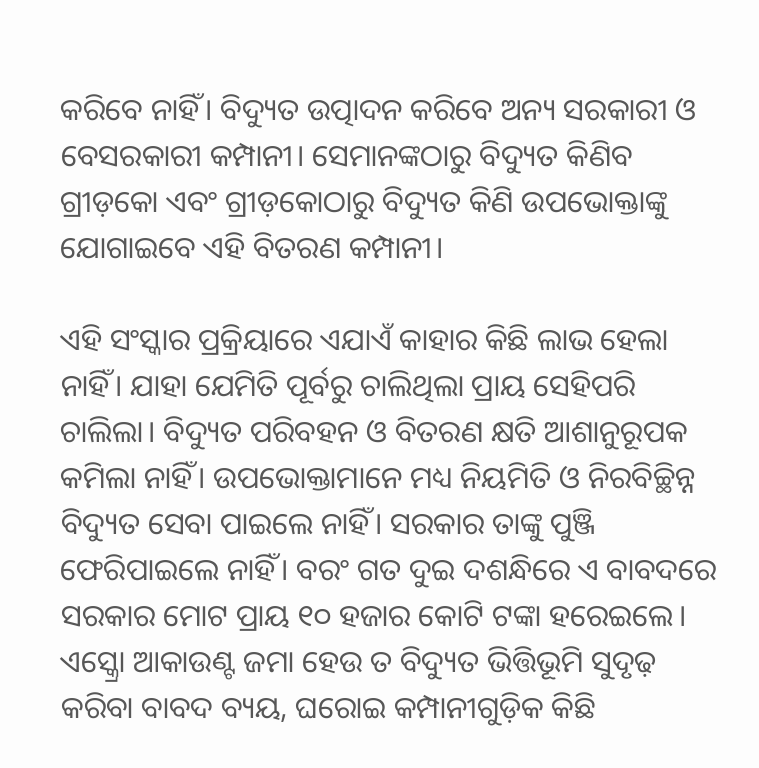କରିବେ ନାହିଁ। ବିଦ୍ୟୁତ ଉତ୍ପାଦନ କରିବେ ଅନ୍ୟ ସରକାରୀ ଓ ବେସରକାରୀ କମ୍ପାନୀ। ସେମାନଙ୍କଠାରୁ ବିଦ୍ୟୁତ କିଣିବ ଗ୍ରୀଡ଼କୋ ଏବଂ ଗ୍ରୀଡ଼କୋଠାରୁ ବିଦ୍ୟୁତ କିଣି ଉପଭୋକ୍ତାଙ୍କୁ ଯୋଗାଇବେ ଏହି ବିତରଣ କମ୍ପାନୀ।

ଏହି ସଂସ୍କାର ପ୍ରକ୍ରିୟାରେ ଏଯାଏଁ କାହାର କିଛି ଲାଭ ହେଲା ନାହିଁ। ଯାହା ଯେମିତି ପୂର୍ବରୁ ଚାଲିଥିଲା ପ୍ରାୟ ସେହିପରି ଚାଲିଲା। ବିଦ୍ୟୁତ ପରିବହନ ଓ ବିତରଣ କ୍ଷତି ଆଶାନୁରୂପକ କମିଲା ନାହିଁ। ଉପଭୋକ୍ତାମାନେ ମଧ୍ୟ ନିୟମିତି ଓ ନିରବିଚ୍ଛିନ୍ନ ବିଦ୍ୟୁତ ସେବା ପାଇଲେ ନାହିଁ। ସରକାର ତାଙ୍କୁ ପୁଞ୍ଜି ଫେରିପାଇଲେ ନାହିଁ। ବରଂ ଗତ ଦୁଇ ଦଶନ୍ଧିରେ ଏ ବାବଦରେ ସରକାର ମୋଟ ପ୍ରାୟ ୧୦ ହଜାର କୋଟି ଟଙ୍କା ହରେଇଲେ। ଏସ୍କ୍ରୋ ଆକାଉଣ୍ଟ ଜମା ହେଉ ତ ବିଦ୍ୟୁତ ଭିତ୍ତିଭୂମି ସୁଦୃଢ଼ କରିବା ବାବଦ ବ୍ୟୟ, ଘରୋଇ କମ୍ପାନୀଗୁଡ଼ିକ କିଛି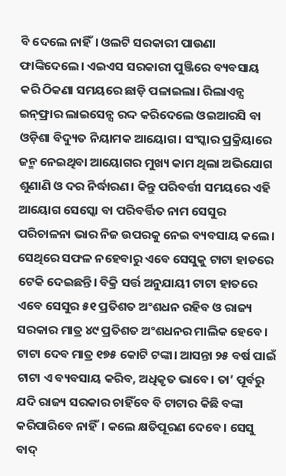ବି ଦେଲେ ନାହିଁ। ଓଲଟି ସରକାରୀ ପାଉଣା ଫାଙ୍କିଦେଲେ। ଏଇଏସ ସରକାରୀ ପୁଞ୍ଜିରେ ବ୍ୟବସାୟ କରି ଠିକଣା ସମୟରେ ଛାଡ଼ି ପଳାଇଲା। ରିଲାଏନ୍ସ ଇନ୍‌ଫ୍ରାର ଲାଇସେନ୍ସ ରଦ୍ଦ କରିଦେଲେ ଓଇଆରସି ବା ଓଡ଼ିଶା ବିଦ୍ୟୁତ ନିୟାମକ ଆୟୋଗ। ସଂସ୍କାର ପ୍ରକ୍ରିୟାରେ ଜନ୍ମ ନେଇଥିବା ଆୟୋଗର ମୁଖ୍ୟ କାମ ଥିଲା ଅଭିଯୋଗ ଶୁଣାଣି ଓ ଦର ନିର୍ଦ୍ଧାରଣ। କିନ୍ତୁ ପରିବର୍ତ୍ତୀ ସମୟରେ ଏହି ଆୟୋଗ ସେସ୍କୋ ବା ପରିବର୍ତ୍ତିତ ନାମ ସେସୁର ପରିଚାଳନା ଭାର ନିଜ ଉପରକୁ ନେଇ ବ୍ୟବସାୟ କଲେ। ସେଥିରେ ସଫଳ ନହେବାରୁ ଏବେ ସେସୁକୁ ଟାଟା ହାତରେ ଟେକି ଦେଇଛନ୍ତି। ବିକ୍ରି ସର୍ତ୍ତ ଅନୁଯାୟୀ ଟାଟା ହାତରେ ଏବେ ସେସୁର ୫୧ ପ୍ରତିଶତ ଅଂଶଧନ ରହିବ ଓ ରାଜ୍ୟ ସରକାର ମାତ୍ର ୪୯ ପ୍ରତିଶତ ଅଂଶଧନର ମାଲିକ ହେବେ। ଟାଟା ଦେବ ମାତ୍ର ୧୭୫ କୋଟି ଟଙ୍କା। ଆସନ୍ତା ୨୫ ବର୍ଷ ପାଇଁ ଟାଟା ଏ ବ୍ୟବସାୟ କରିବ, ଅଧିକୃତ ଭାବେ। ତା’ ପୂର୍ବରୁ ଯଦି ରାଜ୍ୟ ସରକାର ଚାହିଁବେ ବି ଟାଟାର କିଛି ବଙ୍କା କରିପାରିବେ ନାହିଁ। କଲେ କ୍ଷତିପୂରଣ ଦେବେ। ସେସୁ ବାଦ୍‌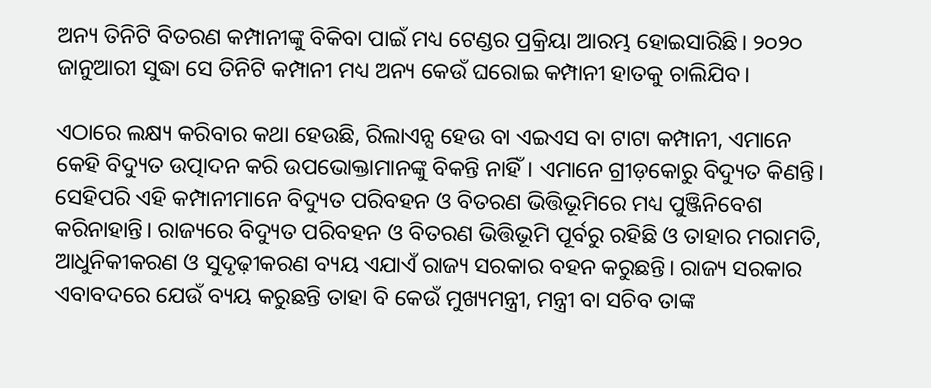ଅନ୍ୟ ତିନିଟି ବିତରଣ କମ୍ପାନୀଙ୍କୁ ବିକିବା ପାଇଁ ମଧ୍ୟ ଟେଣ୍ଡର ପ୍ରକ୍ରିୟା ଆରମ୍ଭ ହୋଇସାରିଛି। ୨୦୨୦ ଜାନୁଆରୀ ସୁଦ୍ଧା ସେ ତିନିଟି କମ୍ପାନୀ ମଧ୍ୟ ଅନ୍ୟ କେଉଁ ଘରୋଇ କମ୍ପାନୀ ହାତକୁ ଚାଲିଯିବ।

ଏଠାରେ ଲକ୍ଷ୍ୟ କରିବାର କଥା ହେଉଛି, ରିଲାଏନ୍ସ ହେଉ ବା ଏଇଏସ ବା ଟାଟା କମ୍ପାନୀ, ଏମାନେ କେହି ବିଦ୍ୟୁତ ଉତ୍ପାଦନ କରି ଉପଭୋକ୍ତାମାନଙ୍କୁ ବିକନ୍ତି ନାହିଁ। ଏମାନେ ଗ୍ରୀଡ଼କୋରୁ ବିଦ୍ୟୁତ କିଣନ୍ତି। ସେହିପରି ଏହି କମ୍ପାନୀମାନେ ବିଦ୍ୟୁତ ପରିବହନ ଓ ବିତରଣ ଭିତ୍ତିଭୂମିରେ ମଧ୍ୟ ପୁଞ୍ଜିନିବେଶ କରିନାହାନ୍ତି। ରାଜ୍ୟରେ ବିଦ୍ୟୁତ ପରିବହନ ଓ ବିତରଣ ଭିତ୍ତିଭୂମି ପୂର୍ବରୁ ରହିଛି ଓ ତାହାର ମରାମତି, ଆଧୁନିକୀକରଣ ଓ ସୁଦୃଢ଼ୀକରଣ ବ୍ୟୟ ଏଯାଏଁ ରାଜ୍ୟ ସରକାର ବହନ କରୁଛନ୍ତି। ରାଜ୍ୟ ସରକାର ଏବାବଦରେ ଯେଉଁ ବ୍ୟୟ କରୁଛନ୍ତି ତାହା ବି କେଉଁ ମୁଖ୍ୟମନ୍ତ୍ରୀ, ମନ୍ତ୍ରୀ ବା ସଚିବ ତାଙ୍କ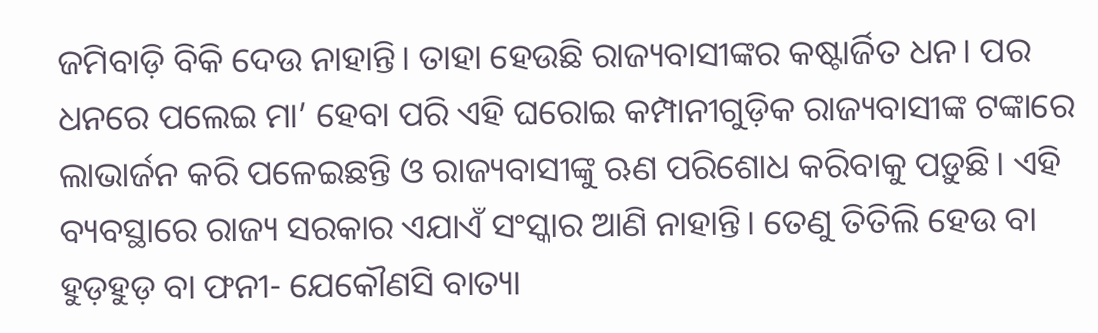ଜମିବାଡ଼ି ବିକି ଦେଉ ନାହାନ୍ତି। ତାହା ହେଉଛି ରାଜ୍ୟବାସୀଙ୍କର କଷ୍ଟାର୍ଜିତ ଧନ। ପର ଧନରେ ପଲେଇ ମା’ ହେବା ପରି ଏହି ଘରୋଇ କମ୍ପାନୀଗୁଡ଼ିକ ରାଜ୍ୟବାସୀଙ୍କ ଟଙ୍କାରେ ଲାଭାର୍ଜନ କରି ପଳେଇଛନ୍ତି ଓ ରାଜ୍ୟବାସୀଙ୍କୁ ଋଣ ପରିଶୋଧ କରିବାକୁ ପଡ଼ୁଛି। ଏହି ବ୍ୟବସ୍ଥାରେ ରାଜ୍ୟ ସରକାର ଏଯାଏଁ ସଂସ୍କାର ଆଣି ନାହାନ୍ତି। ତେଣୁ ତିତିଲି ହେଉ ବା ହୁଡ଼ହୁଡ଼ ବା ଫନୀ- ଯେକୌଣସି ବାତ୍ୟା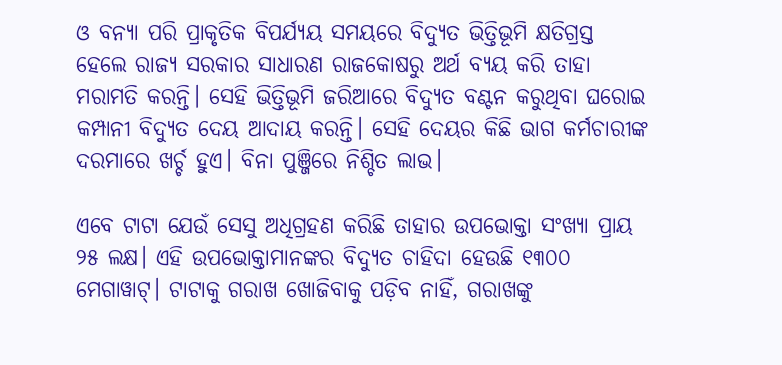ଓ ବନ୍ୟା ପରି ପ୍ରାକୃତିକ ବିପର୍ଯ୍ୟୟ ସମୟରେ ବିଦ୍ୟୁତ ଭିତ୍ତିଭୂମି କ୍ଷତିଗ୍ରସ୍ତ ହେଲେ ରାଜ୍ୟ ସରକାର ସାଧାରଣ ରାଜକୋଷରୁ ଅର୍ଥ ବ୍ୟୟ କରି ତାହା ମରାମତି କରନ୍ତି। ସେହି ଭିତ୍ତିଭୂମି ଜରିଆରେ ବିଦ୍ୟୁତ ବଣ୍ଟନ କରୁଥିବା ଘରୋଇ କମ୍ପାନୀ ବିଦ୍ୟୁତ ଦେୟ ଆଦାୟ କରନ୍ତି। ସେହି ଦେୟର କିଛି ଭାଗ କର୍ମଚାରୀଙ୍କ ଦରମାରେ ଖର୍ଚ୍ଚ ହୁଏ। ବିନା ପୁଞ୍ଜିରେ ନିଶ୍ଚିତ ଲାଭ।

ଏବେ ଟାଟା ଯେଉଁ ସେସୁ ଅଧିଗ୍ରହଣ କରିଛି ତାହାର ଉପଭୋକ୍ତା ସଂଖ୍ୟା ପ୍ରାୟ ୨୫ ଲକ୍ଷ। ଏହି ଉପଭୋକ୍ତାମାନଙ୍କର ବିଦ୍ୟୁତ ଚାହିଦା ହେଉଛି ୧୩୦୦ ମେଗାୱାଟ୍‌। ଟାଟାକୁ ଗରାଖ ଖୋଜିବାକୁ ପଡ଼ିବ ନାହିଁ, ଗରାଖଙ୍କୁ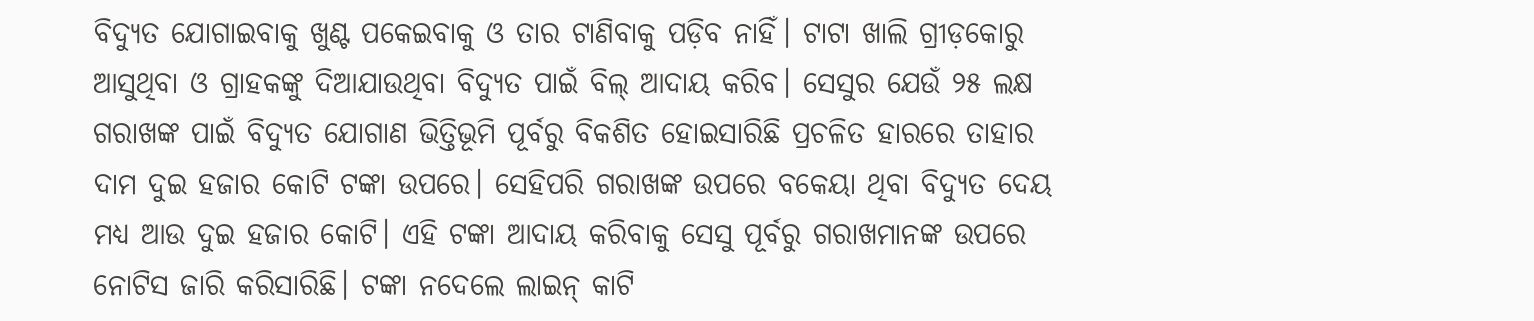ବିଦ୍ୟୁତ ଯୋଗାଇବାକୁ ଖୁଣ୍ଟ ପକେଇବାକୁ ଓ ତାର ଟାଣିବାକୁ ପଡ଼ିବ ନାହିଁ। ଟାଟା ଖାଲି ଗ୍ରୀଡ଼କୋରୁ ଆସୁଥିବା ଓ ଗ୍ରାହକଙ୍କୁ ଦିଆଯାଉଥିବା ବିଦ୍ୟୁତ ପାଇଁ ବିଲ୍‌ ଆଦାୟ କରିବ। ସେସୁର ଯେଉଁ ୨୫ ଲକ୍ଷ ଗରାଖଙ୍କ ପାଇଁ ବିଦ୍ୟୁତ ଯୋଗାଣ ଭିତ୍ତିଭୂମି ପୂର୍ବରୁ ବିକଶିତ ହୋଇସାରିଛି ପ୍ରଚଳିତ ହାରରେ ତାହାର ଦାମ ଦୁଇ ହଜାର କୋଟି ଟଙ୍କା ଉପରେ। ସେହିପରି ଗରାଖଙ୍କ ଉପରେ ବକେୟା ଥିବା ବିଦ୍ୟୁତ ଦେୟ ମଧ୍ୟ ଆଉ ଦୁଇ ହଜାର କୋଟି। ଏହି ଟଙ୍କା ଆଦାୟ କରିବାକୁ ସେସୁ ପୂର୍ବରୁ ଗରାଖମାନଙ୍କ ଉପରେ ନୋଟିସ ଜାରି କରିସାରିଛି। ଟଙ୍କା ନଦେଲେ ଲାଇନ୍‌ କାଟି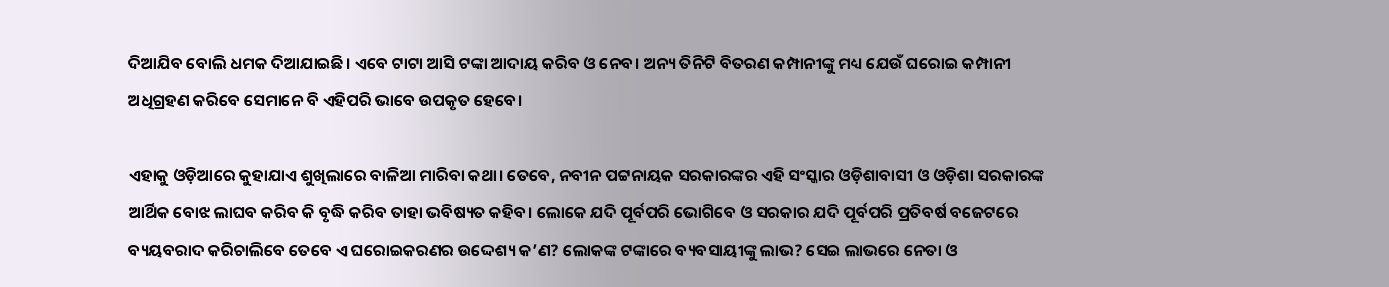ଦିଆଯିବ ବୋଲି ଧମକ ଦିଆଯାଇଛି। ଏବେ ଟାଟା ଆସି ଟଙ୍କା ଆଦାୟ କରିବ ଓ ନେବ। ଅନ୍ୟ ତିନିଟି ବିତରଣ କମ୍ପାନୀଙ୍କୁ ମଧ୍ୟ ଯେଉଁ ଘରୋଇ କମ୍ପାନୀ ଅଧିଗ୍ରହଣ କରିବେ ସେମାନେ ବି ଏହିପରି ଭାବେ ଉପକୃତ ହେବେ।

ଏହାକୁ ଓଡ଼ିଆରେ କୁହାଯାଏ ଶୁଖିଲାରେ ବାଳିଆ ମାରିବା କଥା। ତେବେ, ନବୀନ ପଟ୍ଟନାୟକ ସରକାରଙ୍କର ଏହି ସଂସ୍କାର ଓଡ଼ିଶାବାସୀ ଓ ଓଡ଼ିଶା ସରକାରଙ୍କ ଆର୍ଥିକ ବୋଝ ଲାଘବ କରିବ କି ବୃଦ୍ଧି କରିବ ତାହା ଭବିଷ୍ୟତ କହିବ। ଲୋକେ ଯଦି ପୂର୍ବପରି ଭୋଗିବେ ଓ ସରକାର ଯଦି ପୂର୍ବପରି ପ୍ରତିବର୍ଷ ବଜେଟରେ ବ୍ୟୟବରାଦ କରିଚାଲିବେ ତେବେ ଏ ଘରୋଇକରଣର ଉଦ୍ଦେଶ୍ୟ କ’ଣ? ଲୋକଙ୍କ ଟଙ୍କାରେ ବ୍ୟବସାୟୀଙ୍କୁ ଲାଭ? ସେଇ ଲାଭରେ ନେତା ଓ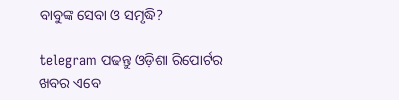ବାବୁଙ୍କ ସେବା ଓ ସମୃଦ୍ଧି?

telegram ପଢନ୍ତୁ ଓଡ଼ିଶା ରିପୋର୍ଟର ଖବର ଏବେ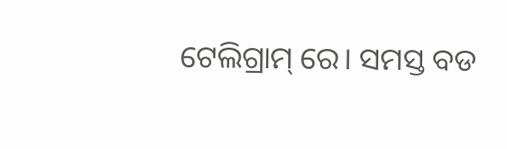ଟେଲିଗ୍ରାମ୍ ରେ। ସମସ୍ତ ବଡ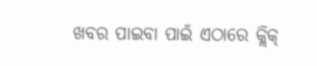ଖବର ପାଇବା ପାଇଁ ଏଠାରେ କ୍ଲିକ୍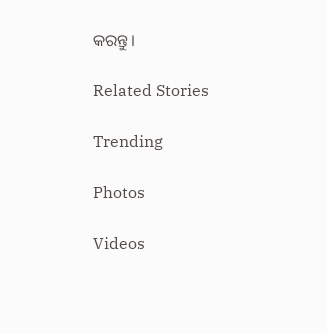କରନ୍ତୁ।

Related Stories

Trending

Photos

Videos